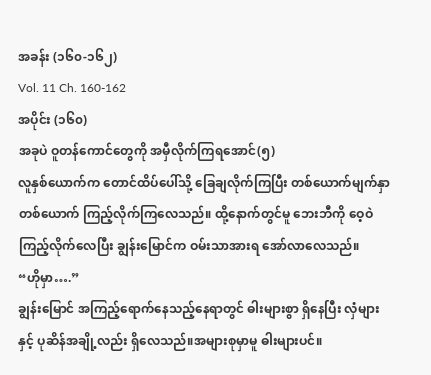အခန်း (၁၆၀-၁၆၂)
Vol. 11 Ch. 160-162
အပိုင်း (၁၆၀)
အခုပဲ ဝူတန်ကောင်တွေကို အမှီလိုက်ကြရအောင်(၅)
လူနှစ်ယောက်က တောင်ထိပ်ပေါ်သို့ ခြေချလိုက်ကြပြီး တစ်ယောက်မျက်နှာတစ်ယောက် ကြည့်လိုက်ကြလေသည်။ ထို့နောက်တွင်မူ ဘေးဘီကို ဝေ့ဝဲကြည့်လိုက်လေပြီး ချွန်းမြောင်က ဝမ်းသာအားရ အော်လာလေသည်။
“ဟိုမှာ….”
ချွန်းမြောင် အကြည့်ရောက်နေသည့်နေရာတွင် ဓါးများစွာ ရှိနေပြီး လှံများနှင့် ပုဆိန်အချို့လည်း ရှိလေသည်။အများစုမှာမူ ဓါးများပင်။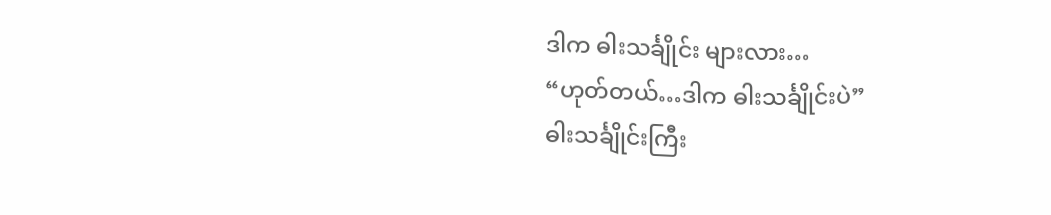ဒါက ဓါးသင်္ချိုင်း များလား…
“ဟုတ်တယ်…ဒါက ဓါးသင်္ချိုင်းပဲ”
ဓါးသင်္ချိုင်းကြီး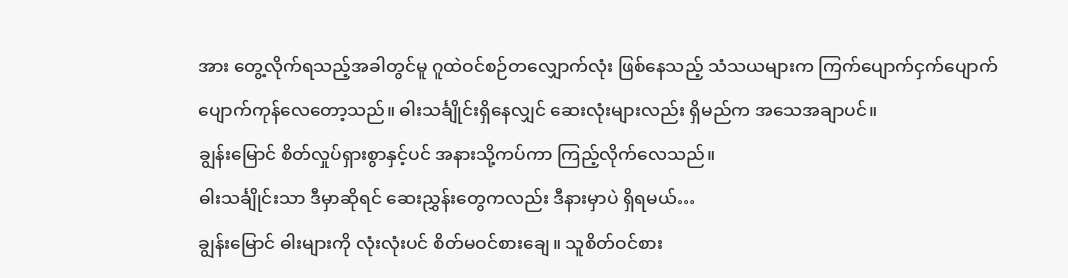အား တွေ့လိုက်ရသည့်အခါတွင်မူ ဂူထဲဝင်စဉ်တလျှောက်လုံး ဖြစ်နေသည့် သံသယများက ကြက်ပျောက်ငှက်ပျောက် ပျောက်ကုန်လေတော့သည်။ ဓါးသင်္ချိုင်းရှိနေလျှင် ဆေးလုံးများလည်း ရှိမည်က အသေအချာပင်။
ချွန်းမြောင် စိတ်လှုပ်ရှားစွာနှင့်ပင် အနားသို့ကပ်ကာ ကြည့်လိုက်လေသည်။
ဓါးသင်္ချိုင်းသာ ဒီမှာဆိုရင် ဆေးညွှန်းတွေကလည်း ဒီနားမှာပဲ ရှိရမယ်…
ချွန်းမြောင် ဓါးများကို လုံးလုံးပင် စိတ်မဝင်စားချေ။ သူစိတ်ဝင်စား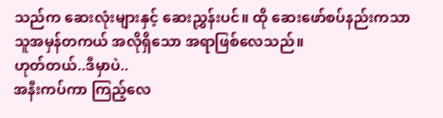သည်က ဆေးလုံးများနှင့် ဆေးညွှန်းပင်။ ထို ဆေးဖော်စပ်နည်းကသာ သူအမှန်တကယ် အလိုရှိသော အရာဖြစ်လေသည်။
ဟုတ်တယ်..ဒီမှာပဲ..
အနီးကပ်ကာ ကြည့်လေ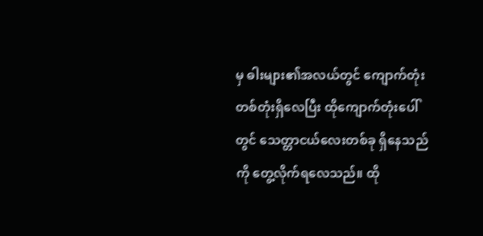မှ ဓါးများ၏အလယ်တွင် ကျောက်တုံးတစ်တုံးရှိလေပြီး ထိုကျောက်တုံးပေါ်တွင် သေတ္တာငယ်လေးတစ်ခု ရှိနေသည်ကို တွေ့လိုက်ရလေသည်။ ထို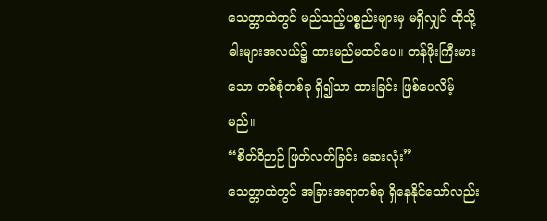သေတ္တာထဲတွင် မည်သည့်ပစ္စည်းများမှ မရှိလျှင် ထိုသို့ ဓါးများအလယ်၌ ထားမည်မထင်ပေ။ တန်ဖိုးကြီးမားသော တစ်စုံတစ်ခု ရှိ၍သာ ထားခြင်း ဖြစ်ပေလိမ့်မည်။
“စိတ်ဝိဉာဉ် ဖြတ်လတ်ခြင်း ဆေးလုံး”
သေတ္တာထဲတွင် အခြားအရာတစ်ခု ရှိနေနိုင်သော်လည်း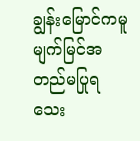ချွန်းမြောင်ကမူ မျက်မြင်အတည်မပြုရသေး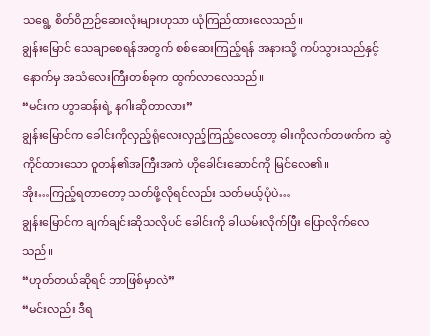သရွေ့ စိတ်ဝိဉာဉ်ဆေးလုံးများဟုသာ ယုံကြည်ထားလေသည်။
ချွန်းမြောင် သေချာစေရန်အတွက် စစ်ဆေးကြည့်ရန် အနားသို့ ကပ်သွားသည်နှင့် နောက်မှ အသံလေးကြီးတစ်ခုက ထွက်လာလေသည်။
“မင်းက ဟွာဆန်းရဲ့ နဂါးဆိုတာလား”
ချွန်းမြောင်က ခေါင်းကိုလှည့်ရုံလေးလှည့်ကြည့်လေတော့ ဓါးကိုလက်တဖက်က ဆွဲကိုင်ထားသော ဝူတန်၏အကြီးအကဲ ဟိုခေါင်းဆောင်ကို မြင်လေ၏။
အိုး…ကြည့်ရတာတော့ သတ်ဖို့လိုရင်လည်း သတ်မယ့်ပုံပဲ…
ချွန်းမြောင်က ချက်ချင်းဆိုသလိုပင် ခေါင်းကို ခါယမ်းလိုက်ပြီး ပြောလိုက်လေသည်။
“ဟုတ်တယ်ဆိုရင် ဘာဖြစ်မှာလဲ”
“မင်းလည်း ဒီရ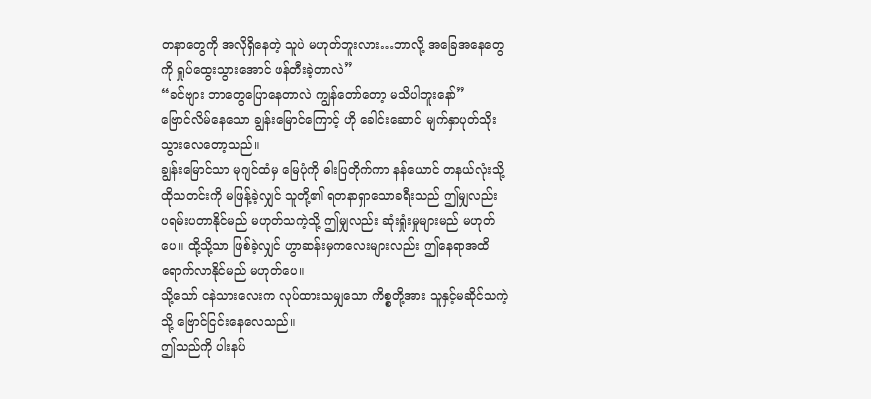တနာတွေကို အလိုရှိနေတဲ့ သူပဲ မဟုတ်ဘူးလား…ဘာလို့ အခြေအနေတွေကို ရှုပ်ထွေးသွားအောင် ဖန်တီးခဲ့တာလဲ”
“ခင်ဗျား ဘာတွေပြောနေတာလဲ ကျွန်တော်တော့ မသိပါဘူးနော်”
ဗြောင်လိမ်နေသော ချွန်းမြောင်ကြောင့် ဟို ခေါင်းဆောင် မျက်နှာပုတ်သိုးသွားလေတော့သည်။
ချွန်းမြောင်သာ မုဂျင်ထံမှ မြေပုံကို ဓါးပြတိုက်ကာ နန်ယောင် တနယ်လုံးသို့ ထိုသတင်းကို မဖြန့်ခဲ့လျှင် သူတို့၏ ရတနာရှာသောခရီးသည် ဤမျှလည်း ပရမ်းပတာနိုင်မည် မဟုတ်သကဲ့သို့ ဤမျှလည်း ဆုံးရှုံးမှုများမည် မဟုတ်ပေ။ ထို့သို့သာ ဖြစ်ခဲ့လျှင် ဟွာဆန်းမှကလေးများလည်း ဤနေရာအထိ ရောက်လာနိုင်မည် မဟုတ်ပေ။
သို့သော် ငနဲသားလေးက လုပ်ထားသမျှသော ကိစ္စတို့အား သူနှင့်မဆိုင်သကဲ့သို့ ဗြောင်ငြင်းနေလေသည်။
ဤသည်ကို ပါးနပ်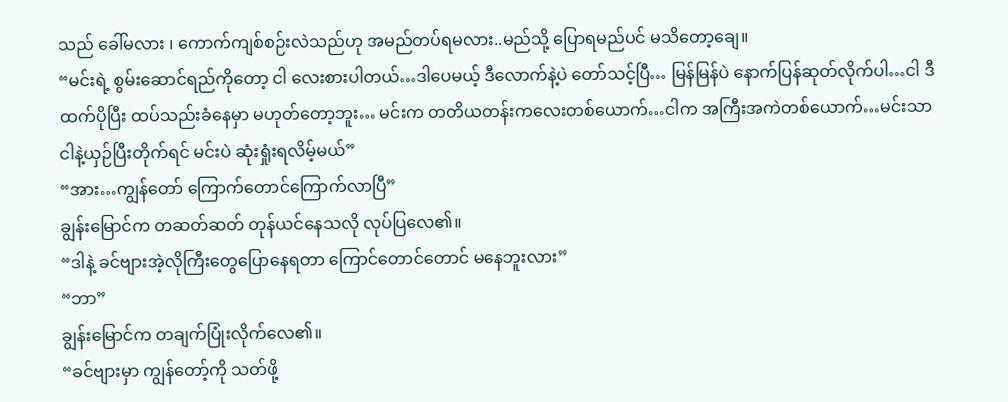သည် ခေါ်မလား ၊ ကောက်ကျစ်စဉ်းလဲသည်ဟု အမည်တပ်ရမလား..မည်သို့ ပြောရမည်ပင် မသိတော့ချေ။
“မင်းရဲ့ စွမ်းဆောင်ရည်ကိုတော့ ငါ လေးစားပါတယ်…ဒါပေမယ့် ဒီလောက်နဲ့ပဲ တော်သင့်ပြီ… မြန်မြန်ပဲ နောက်ပြန်ဆုတ်လိုက်ပါ…ငါ ဒီထက်ပိုပြီး ထပ်သည်းခံနေမှာ မဟုတ်တော့ဘူး… မင်းက တတိယတန်းကလေးတစ်ယောက်…ငါက အကြီးအကဲတစ်ယောက်…မင်းသာ ငါနဲ့ယှဉ်ပြီးတိုက်ရင် မင်းပဲ ဆုံးရှုံးရလိမ့်မယ်”
“အား…ကျွန်တော် ကြောက်တောင်ကြောက်လာပြီ”
ချွန်းမြောင်က တဆတ်ဆတ် တုန်ယင်နေသလို လုပ်ပြလေ၏။
“ဒါနဲ့ ခင်ဗျားအဲ့လိုကြီးတွေပြောနေရတာ ကြောင်တောင်တောင် မနေဘူးလား”
“ဘာ”
ချွန်းမြောင်က တချက်ပြုံးလိုက်လေ၏။
“ခင်ဗျားမှာ ကျွန်တော့်ကို သတ်ဖို့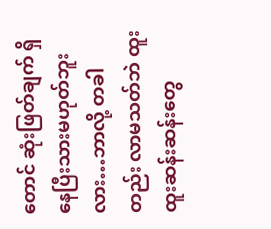တောင် ဆုံးဖြတ်ချက် ရှိနေပြီးသားမဟုတ်ဘူးလား…ဘာလို့ တခါတည်း လာမသတ်ဘဲ ထူးထူးဆန်းဆန်းတွေ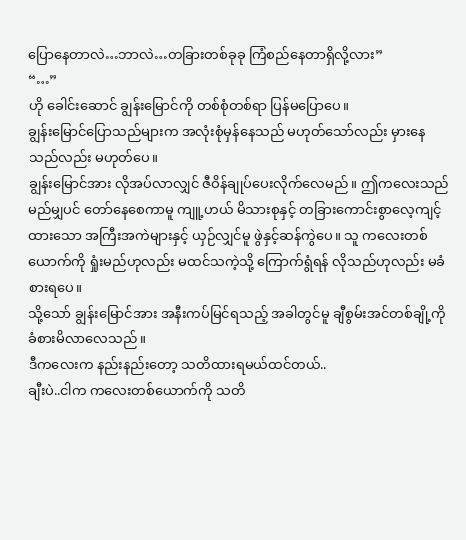ပြောနေတာလဲ…ဘာလဲ…တခြားတစ်ခုခု ကြံစည်နေတာရှိလို့လား”
“…”
ဟို ခေါင်းဆောင် ချွန်းမြောင်ကို တစ်စုံတစ်ရာ ပြန်မပြောပေ။
ချွန်းမြောင်ပြောသည်များက အလုံးစုံမှန်နေသည် မဟုတ်သော်လည်း မှားနေသည်လည်း မဟုတ်ပေ။
ချွန်းမြောင်အား လိုအပ်လာလျှင် ဇီဝိန်ချုပ်ပေးလိုက်လေမည်။ ဤကလေးသည် မည်မျှပင် တော်နေစေကာမူ ကျူ့ဟယ် မိသားစုနှင့် တခြားကောင်းစွာလေ့ကျင့်ထားသော အကြီးအကဲများနှင့် ယှဉ်လျှင်မူ ဖွဲနှင့်ဆန်ကွဲပေ။ သူ ကလေးတစ်ယောက်ကို ရှုံးမည်ဟုလည်း မထင်သကဲ့သို့ ကြောက်ရွံရန် လိုသည်ဟုလည်း မခံစားရပေ။
သို့သော် ချွန်းမြောင်အား အနီးကပ်မြင်ရသည့် အခါတွင်မူ ချီစွမ်းအင်တစ်ချို့ကို ခံစားမိလာလေသည်။
ဒီကလေးက နည်းနည်းတော့ သတိထားရမယ်ထင်တယ်..
ချီးပဲ..ငါက ကလေးတစ်ယောက်ကို သတိ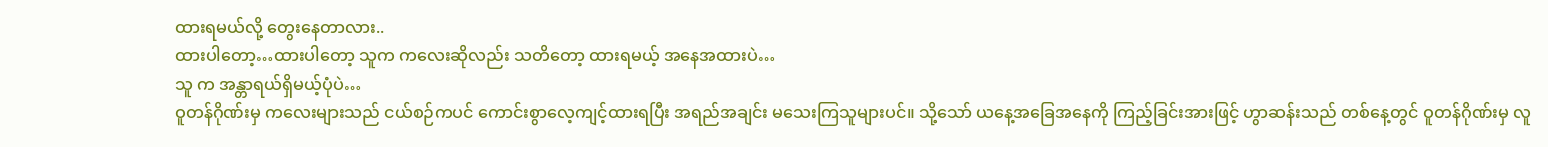ထားရမယ်လို့ တွေးနေတာလား..
ထားပါတော့…ထားပါတော့ သူက ကလေးဆိုလည်း သတိတော့ ထားရမယ့် အနေအထားပဲ…
သူ က အန္တာရယ်ရှိမယ့်ပုံပဲ…
ဝူတန်ဂိုဏ်းမှ ကလေးများသည် ငယ်စဉ်ကပင် ကောင်းစွာလေ့ကျင့်ထားရပြီး အရည်အချင်း မသေးကြသူများပင်။ သို့သော် ယနေ့အခြေအနေကို ကြည့်ခြင်းအားဖြင့် ဟွာဆန်းသည် တစ်နေ့တွင် ဝူတန်ဂိုဏ်းမှ လူ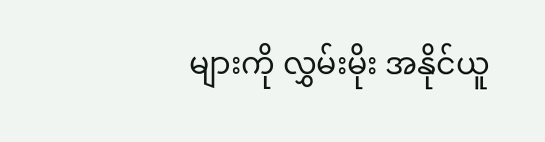များကို လွှမ်းမိုး အနိုင်ယူ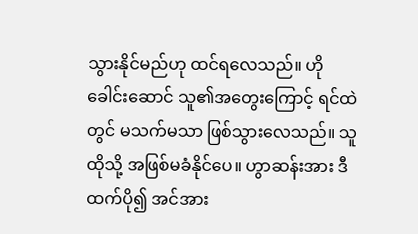သွားနိုင်မည်ဟု ထင်ရလေသည်။ ဟို ခေါင်းဆောင် သူ၏အတွေးကြောင့် ရင်ထဲတွင် မသက်မသာ ဖြစ်သွားလေသည်။ သူ ထိုသို့ အဖြစ်မခံနိုင်ပေ။ ဟွာဆန်းအား ဒီထက်ပို၍ အင်အား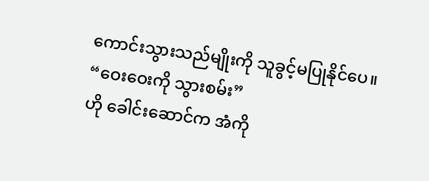ကောင်းသွားသည်မျိုးကို သူခွင့်မပြုနိုင်ပေ။
“ဝေးဝေးကို သွားစမ်း”
ဟို ခေါင်းဆောင်က အံကို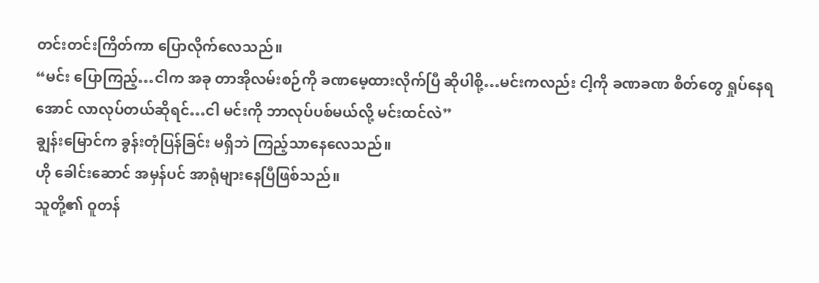တင်းတင်းကြိတ်ကာ ပြောလိုက်လေသည်။
“မင်း ပြောကြည့်…ငါက အခု တာအိုလမ်းစဉ်ကို ခဏမေ့ထားလိုက်ပြီ ဆိုပါစို့…မင်းကလည်း ငါ့ကို ခဏခဏ စိတ်တွေ ရှုပ်နေရအောင် လာလုပ်တယ်ဆိုရင်…ငါ မင်းကို ဘာလုပ်ပစ်မယ်လို့ မင်းထင်လဲ”
ချွန်းမြောင်က ခွန်းတုံပြန်ခြင်း မရှိဘဲ ကြည့်သာနေလေသည်။
ဟို ခေါင်းဆောင် အမှန်ပင် အာရုံများနေပြီဖြစ်သည်။
သူတို့၏ ဝူတန်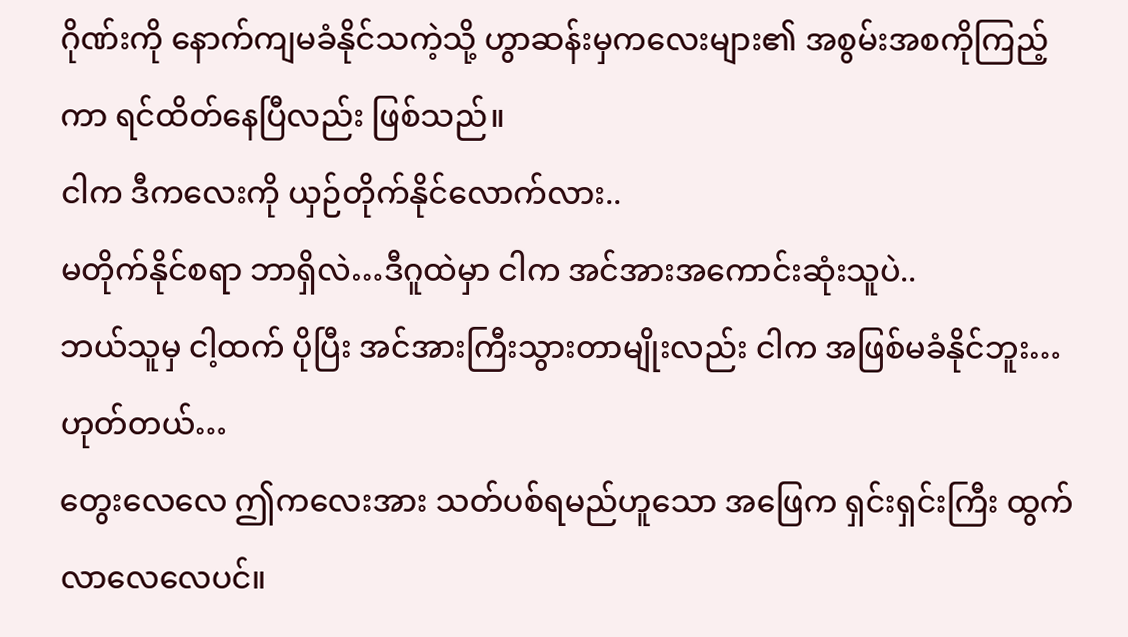ဂိုဏ်းကို နောက်ကျမခံနိုင်သကဲ့သို့ ဟွာဆန်းမှကလေးများ၏ အစွမ်းအစကိုကြည့်ကာ ရင်ထိတ်နေပြီလည်း ဖြစ်သည်။
ငါက ဒီကလေးကို ယှဉ်တိုက်နိုင်လောက်လား..
မတိုက်နိုင်စရာ ဘာရှိလဲ…ဒီဂူထဲမှာ ငါက အင်အားအကောင်းဆုံးသူပဲ..
ဘယ်သူမှ ငါ့ထက် ပိုပြီး အင်အားကြီးသွားတာမျိုးလည်း ငါက အဖြစ်မခံနိုင်ဘူး…
ဟုတ်တယ်…
တွေးလေလေ ဤကလေးအား သတ်ပစ်ရမည်ဟူသော အဖြေက ရှင်းရှင်းကြီး ထွက်လာလေလေပင်။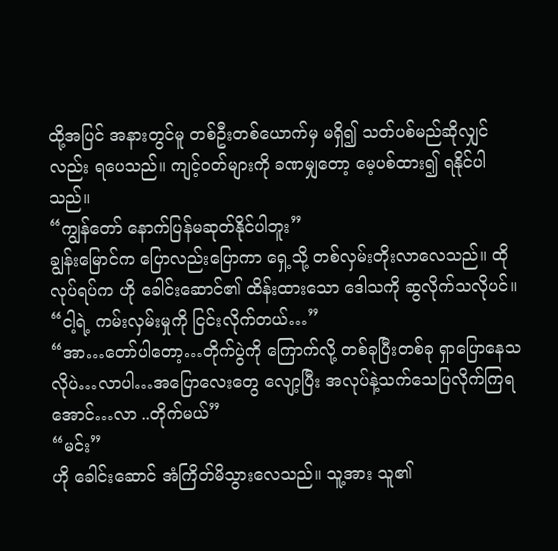ထို့အပြင် အနားတွင်မူ တစ်ဦးတစ်ယောက်မှ မရှိ၍ သတ်ပစ်မည်ဆိုလျှင်လည်း ရပေသည်။ ကျင့်ဝတ်များကို ခဏမျှတော့ မေ့ပစ်ထား၍ ရနိုင်ပါသည်။
“ကျွန်တော် နောက်ပြန်မဆုတ်နိုင်ပါဘူး”
ချွန်းမြောင်က ပြောလည်းပြောကာ ရှေ့သို့ တစ်လှမ်းတိုးလာလေသည်။ ထိုလုပ်ရပ်က ဟို ခေါင်းဆောင်၏ ထိန်းထားသော ဒေါသကို ဆွလိုက်သလိုပင်။
“ငါ့ရဲ့ ကမ်းလှမ်းမှုကို ငြင်းလိုက်တယ်…”
“အာ…တော်ပါတော့…တိုက်ပွဲကို ကြောက်လို့ တစ်ခုပြီးတစ်ခု ရှာပြောနေသလိုပဲ…လာပါ…အပြောလေးတွေ လျော့ပြီး အလုပ်နဲ့သက်သေပြလိုက်ကြရအောင်…လာ ..တိုက်မယ်”
“မင်း”
ဟို ခေါင်းဆောင် အံကြိတ်မိသွားလေသည်။ သူ့အား သူ၏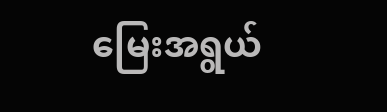မြေးအရွယ်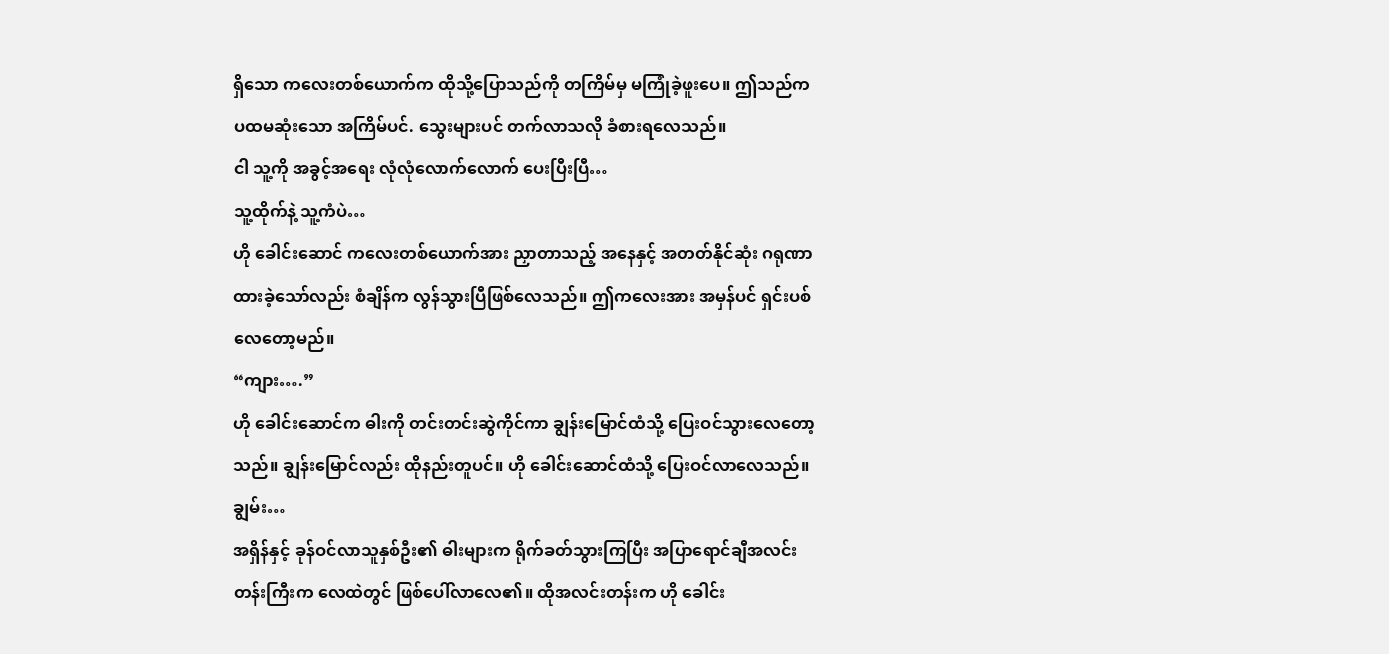ရှိသော ကလေးတစ်ယောက်က ထိုသို့ပြောသည်ကို တကြိမ်မှ မကြုံခဲ့ဖူးပေ။ ဤသည်က ပထမဆုံးသော အကြိမ်ပင်. သွေးများပင် တက်လာသလို ခံစားရလေသည်။
ငါ သူ့ကို အခွင့်အရေး လုံလုံလောက်လောက် ပေးပြီးပြီ…
သူ့ထိုက်နဲ့ သူ့ကံပဲ…
ဟို ခေါင်းဆောင် ကလေးတစ်ယောက်အား ညှာတာသည့် အနေနှင့် အတတ်နိုင်ဆုံး ဂရုဏာထားခဲ့သော်လည်း စံချိန်က လွန်သွားပြီဖြစ်လေသည်။ ဤကလေးအား အမှန်ပင် ရှင်းပစ်လေတော့မည်။
“ကျား….”
ဟို ခေါင်းဆောင်က ဓါးကို တင်းတင်းဆွဲကိုင်ကာ ချွန်းမြောင်ထံသို့ ပြေးဝင်သွားလေတော့သည်။ ချွန်းမြောင်လည်း ထိုနည်းတူပင်။ ဟို ခေါင်းဆောင်ထံသို့ ပြေးဝင်လာလေသည်။
ချွမ်း…
အရှိန်နှင့် ခုန်ဝင်လာသူနှစ်ဦး၏ ဓါးများက ရိုက်ခတ်သွားကြပြီး အပြာရောင်ချီအလင်းတန်းကြီးက လေထဲတွင် ဖြစ်ပေါ်လာလေ၏။ ထိုအလင်းတန်းက ဟို ခေါင်း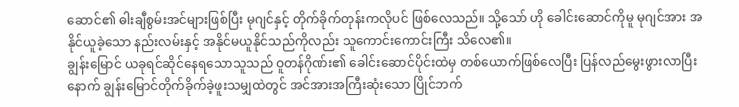ဆောင်၏ ဓါးချီစွမ်းအင်များဖြစ်ပြီး မုဂျင်နှင့် တိုက်ခိုက်တုန်းကလိုပင် ဖြစ်လေသည်။ သို့သော် ဟို ခေါင်းဆောင်ကိုမူ မုဂျင်အား အနိုင်ယူခဲ့သော နည်းလမ်းနှင့် အနိုင်မယူနိုင်သည်ကိုလည်း သူကောင်းကောင်းကြီး သိလေ၏။
ချွန်းမြောင် ယခုရင်ဆိုင်နေရသောသူသည် ဝူတန်ဂိုဏ်း၏ ခေါင်းဆောင်ပိုင်းထဲမှ တစ်ယောက်ဖြစ်လေပြီး ပြန်လည်မွေးဖွားလာပြီးနောက် ချွန်းမြောင်တိုက်ခိုက်ခဲ့ဖူးသမျှထဲတွင် အင်အားအကြီးဆုံးသော ပြိုင်ဘက်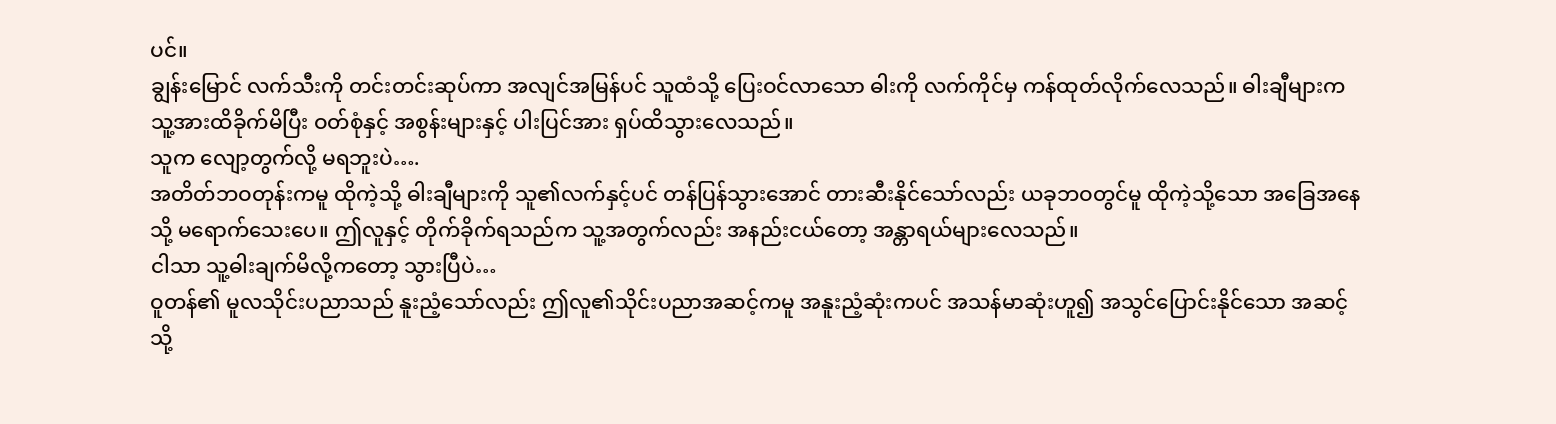ပင်။
ချွန်းမြောင် လက်သီးကို တင်းတင်းဆုပ်ကာ အလျင်အမြန်ပင် သူထံသို့ ပြေးဝင်လာသော ဓါးကို လက်ကိုင်မှ ကန်ထုတ်လိုက်လေသည်။ ဓါးချီများက သူ့အားထိခိုက်မိပြီး ဝတ်စုံနှင့် အစွန်းများနှင့် ပါးပြင်အား ရှပ်ထိသွားလေသည်။
သူက လျော့တွက်လို့ မရဘူးပဲ….
အတိတ်ဘဝတုန်းကမူ ထိုကဲ့သို့ ဓါးချီများကို သူ၏လက်နှင့်ပင် တန်ပြန်သွားအောင် တားဆီးနိုင်သော်လည်း ယခုဘဝတွင်မူ ထိုကဲ့သို့သော အခြေအနေသို့ မရောက်သေးပေ။ ဤလူနှင့် တိုက်ခိုက်ရသည်က သူ့အတွက်လည်း အနည်းငယ်တော့ အန္တာရယ်များလေသည်။
ငါသာ သူ့ဓါးချက်မိလို့ကတော့ သွားပြီပဲ…
ဝူတန်၏ မူလသိုင်းပညာသည် နူးညံ့သော်လည်း ဤလူ၏သိုင်းပညာအဆင့်ကမူ အနူးညံ့ဆုံးကပင် အသန်မာဆုံးဟူ၍ အသွင်ပြောင်းနိုင်သော အဆင့်သို့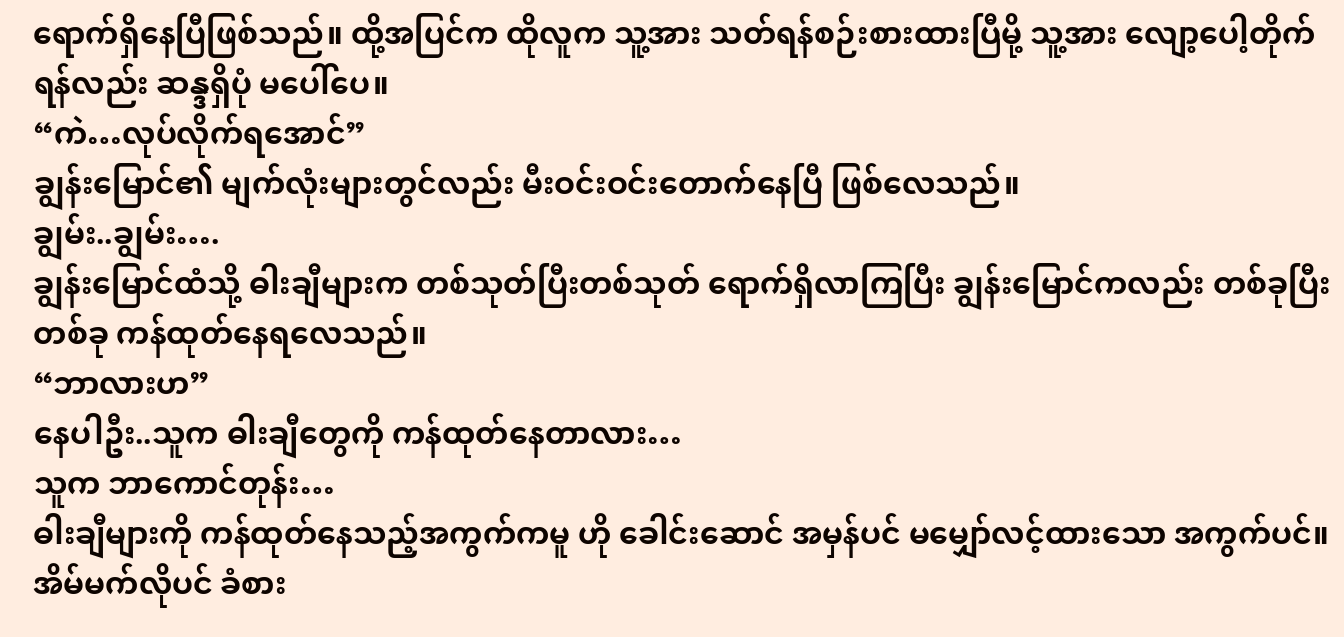ရောက်ရှိနေပြီဖြစ်သည်။ ထို့အပြင်က ထိုလူက သူ့အား သတ်ရန်စဉ်းစားထားပြီမို့ သူ့အား လျော့ပေါ့တိုက်ရန်လည်း ဆန္ဒရှိပုံ မပေါ်ပေ။
“ကဲ…လုပ်လိုက်ရအောင်”
ချွန်းမြောင်၏ မျက်လုံးများတွင်လည်း မီးဝင်းဝင်းတောက်နေပြီ ဖြစ်လေသည်။
ချွမ်း..ချွမ်း….
ချွန်းမြောင်ထံသို့ ဓါးချီများက တစ်သုတ်ပြီးတစ်သုတ် ရောက်ရှိလာကြပြီး ချွန်းမြောင်ကလည်း တစ်ခုပြီးတစ်ခု ကန်ထုတ်နေရလေသည်။
“ဘာလားဟ”
နေပါဦး..သူက ဓါးချီတွေကို ကန်ထုတ်နေတာလား…
သူက ဘာကောင်တုန်း…
ဓါးချီများကို ကန်ထုတ်နေသည့်အကွက်ကမူ ဟို ခေါင်းဆောင် အမှန်ပင် မမျှော်လင့်ထားသော အကွက်ပင်။ အိမ်မက်လိုပင် ခံစား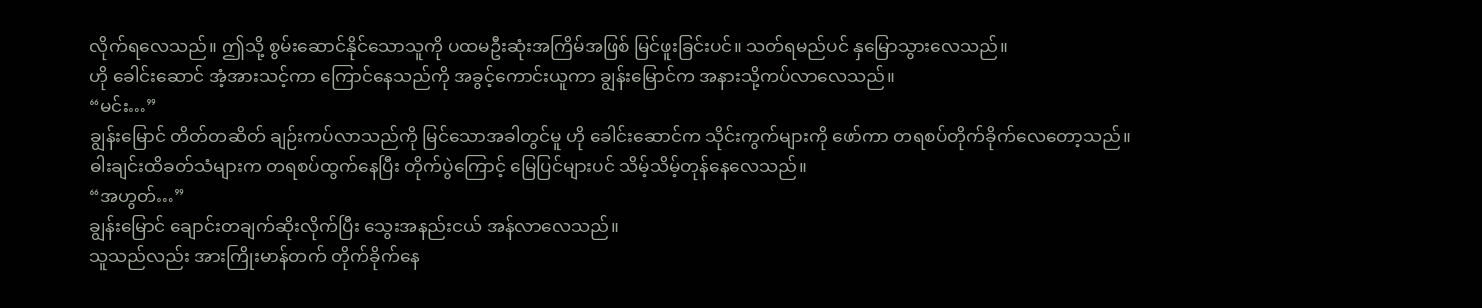လိုက်ရလေသည်။ ဤသို့ စွမ်းဆောင်နိုင်သောသူကို ပထမဦးဆုံးအကြိမ်အဖြစ် မြင်ဖူးခြင်းပင်။ သတ်ရမည်ပင် နှမြောသွားလေသည်။
ဟို ခေါင်းဆောင် အံ့အားသင့်ကာ ကြောင်နေသည်ကို အခွင့်ကောင်းယူကာ ချွန်းမြောင်က အနားသို့ကပ်လာလေသည်။
“မင်း…”
ချွန်းမြောင် တိတ်တဆိတ် ချဉ်းကပ်လာသည်ကို မြင်သောအခါတွင်မူ ဟို ခေါင်းဆောင်က သိုင်းကွက်များကို ဖော်ကာ တရစပ်တိုက်ခိုက်လေတော့သည်။
ဓါးချင်းထိခတ်သံများက တရစပ်ထွက်နေပြီး တိုက်ပွဲကြောင့် မြေပြင်များပင် သိမ့်သိမ့်တုန်နေလေသည်။
“အဟွတ်…”
ချွန်းမြောင် ချောင်းတချက်ဆိုးလိုက်ပြီး သွေးအနည်းငယ် အန်လာလေသည်။
သူသည်လည်း အားကြိုးမာန်တက် တိုက်ခိုက်နေ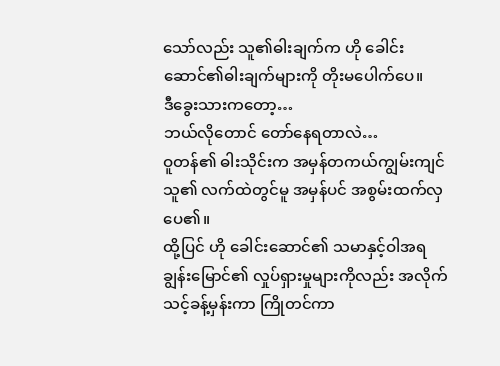သော်လည်း သူ၏ဓါးချက်က ဟို ခေါင်းဆောင်၏ဓါးချက်များကို တိုးမပေါက်ပေ။
ဒီခွေးသားကတော့…
ဘယ်လိုတောင် တော်နေရတာလဲ…
ဝူတန်၏ ဓါးသိုင်းက အမှန်တကယ်ကျွမ်းကျင်သူ၏ လက်ထဲတွင်မူ အမှန်ပင် အစွမ်းထက်လှပေ၏။
ထို့ပြင် ဟို ခေါင်းဆောင်၏ သမာနှင့်ဝါအရ ချွန်းမြောင်၏ လှုပ်ရှားမှုများကိုလည်း အလိုက်သင့်ခန့်မှန်းကာ ကြိုတင်ကာ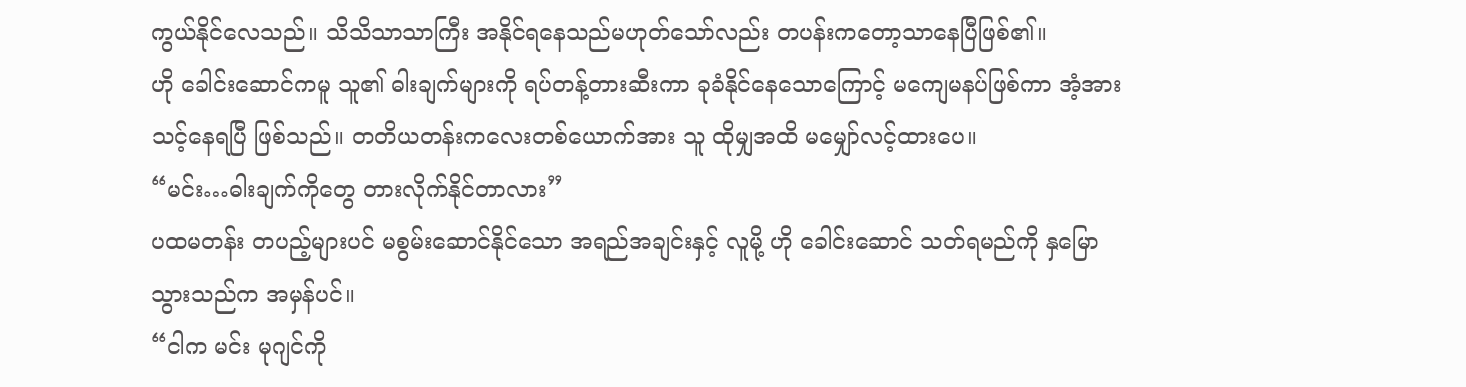ကွယ်နိုင်လေသည်။ သိသိသာသာကြီး အနိုင်ရနေသည်မဟုတ်သော်လည်း တပန်းကတော့သာနေပြီဖြစ်၏။
ဟို ခေါင်းဆောင်ကမူ သူ၏ ဓါးချက်များကို ရပ်တန့်တားဆီးကာ ခုခံနိုင်နေသောကြောင့် မကျေမနပ်ဖြစ်ကာ အံ့အားသင့်နေရပြီ ဖြစ်သည်။ တတိယတန်းကလေးတစ်ယောက်အား သူ ထိုမျှအထိ မမျှော်လင့်ထားပေ။
“မင်း…ဓါးချက်ကိုတွေ တားလိုက်နိုင်တာလား”
ပထမတန်း တပည့်များပင် မစွမ်းဆောင်နိုင်သော အရည်အချင်းနှင့် လူမို့ ဟို ခေါင်းဆောင် သတ်ရမည်ကို နှမြောသွားသည်က အမှန်ပင်။
“ငါက မင်း မုဂျင်ကို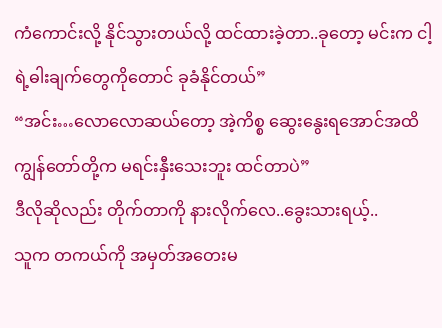ကံကောင်းလို့ နိုင်သွားတယ်လို့ ထင်ထားခဲ့တာ..ခုတော့ မင်းက ငါ့ရဲ့ဓါးချက်တွေကိုတောင် ခုခံနိုင်တယ်”
“အင်း…လောလောဆယ်တော့ အဲ့ကိစ္စ ဆွေးနွေးရအောင်အထိ ကျွန်တော်တို့က မရင်းနှီးသေးဘူး ထင်တာပဲ”
ဒီလိုဆိုလည်း တိုက်တာကို နားလိုက်လေ..ခွေးသားရယ့်..
သူက တကယ်ကို အမှတ်အတေးမ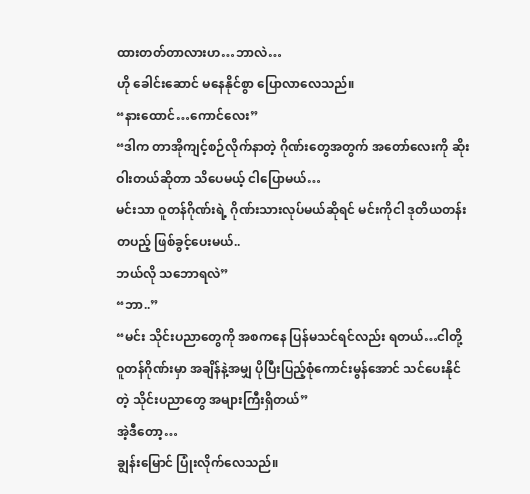ထားတတ်တာလားဟ…ဘာလဲ…
ဟို ခေါင်းဆောင် မနေနိုင်စွာ ပြောလာလေသည်။
“နားထောင်…ကောင်လေး”
“ဒါက တာအိုကျင့်စဉ်လိုက်နာတဲ့ ဂိုဏ်းတွေအတွက် အတော်လေးကို ဆိုးဝါးတယ်ဆိုတာ သိပေမယ့် ငါပြောမယ်…
မင်းသာ ဝူတန်ဂိုဏ်းရဲ့ ဂိုဏ်းသားလုပ်မယ်ဆိုရင် မင်းကိုငါ ဒုတိယတန်းတပည့် ဖြစ်ခွင့်ပေးမယ်..
ဘယ်လို သဘောရလဲ”
“ဘာ..”
“မင်း သိုင်းပညာတွေကို အစကနေ ပြန်မသင်ရင်လည်း ရတယ်…ငါတို့ ဝူတန်ဂိုဏ်းမှာ အချိန်နဲ့အမျှ ပိုပြီးပြည့်စုံကောင်းမွန်အောင် သင်ပေးနိုင်တဲ့ သိုင်းပညာတွေ အများကြီးရှိတယ်”
အဲ့ဒီတော့…
ချွန်းမြောင် ပြုံးလိုက်လေသည်။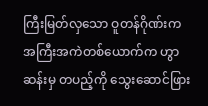ကြီးမြတ်လှသော ဝူတန်ဂိုဏ်းက အကြီးအကဲတစ်ယောက်က ဟွာဆန်းမှ တပည့်ကို သွေးဆောင်ဖြား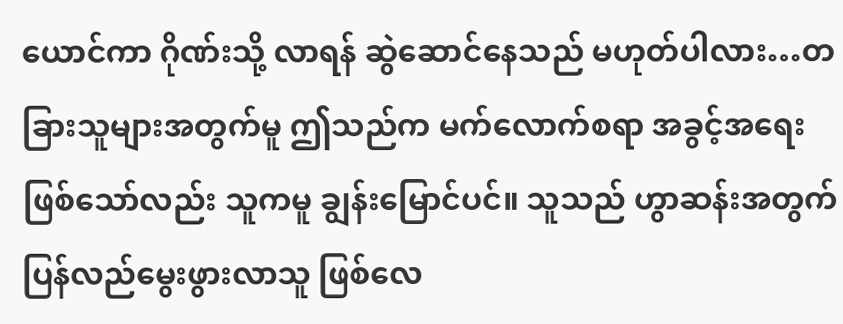ယောင်ကာ ဂိုဏ်းသို့ လာရန် ဆွဲဆောင်နေသည် မဟုတ်ပါလား…တခြားသူများအတွက်မူ ဤသည်က မက်လောက်စရာ အခွင့်အရေးဖြစ်သော်လည်း သူကမူ ချွန်းမြောင်ပင်။ သူသည် ဟွာဆန်းအတွက် ပြန်လည်မွေးဖွားလာသူ ဖြစ်လေ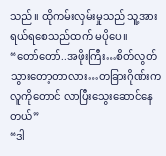သည်။ ထိုကမ်းလှမ်းမှုသည် သူ့အား ရယ်ရစေသည်ထက် မပိုပေ။
“တော်တော်..အဖိုးကြီး…စိတ်လွတ်သွားတော့တာလား…တခြားဂိုဏ်းက လူကိုတောင် လာပြီးသွေးဆောင်နေတယ်”
“ဒါ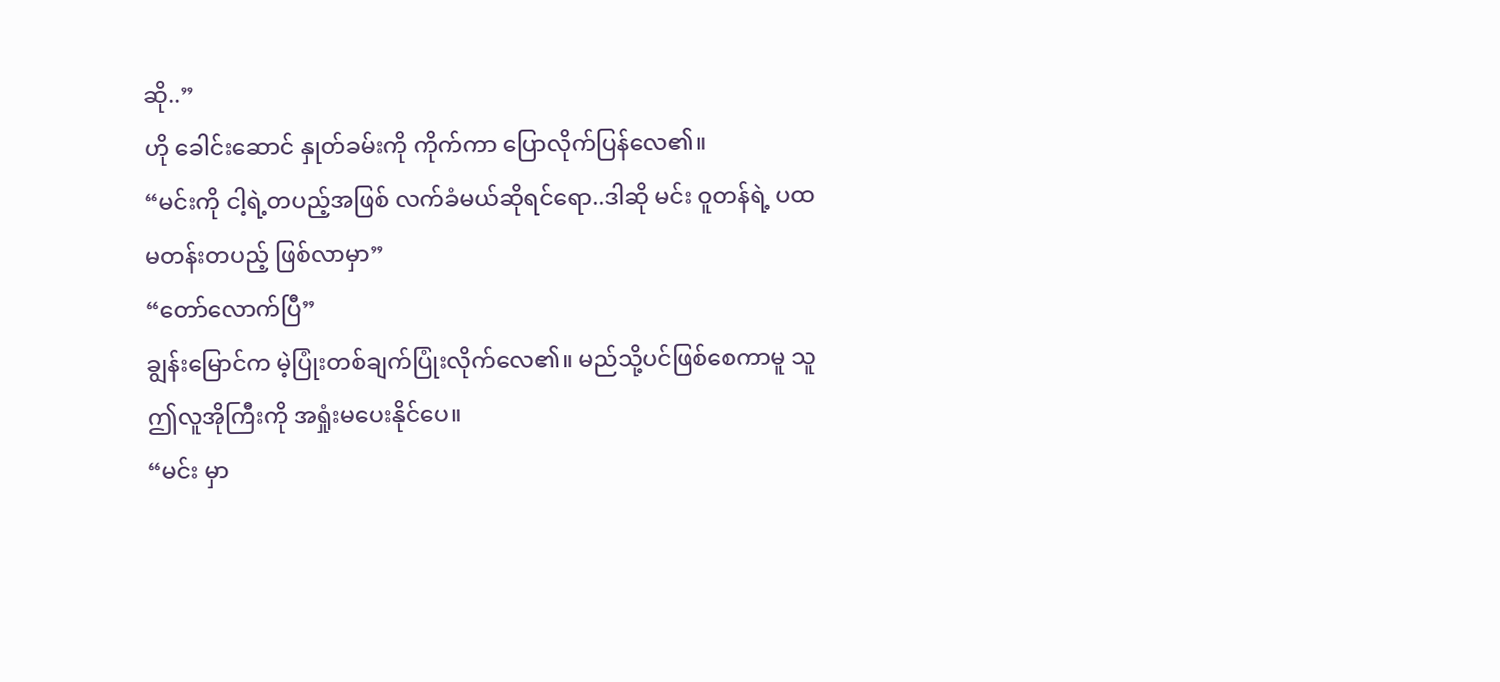ဆို..”
ဟို ခေါင်းဆောင် နှုတ်ခမ်းကို ကိုက်ကာ ပြောလိုက်ပြန်လေ၏။
“မင်းကို ငါ့ရဲ့တပည့်အဖြစ် လက်ခံမယ်ဆိုရင်ရော..ဒါဆို မင်း ဝူတန်ရဲ့ ပထမတန်းတပည့် ဖြစ်လာမှာ”
“တော်လောက်ပြီ”
ချွန်းမြောင်က မဲ့ပြုံးတစ်ချက်ပြုံးလိုက်လေ၏။ မည်သို့ပင်ဖြစ်စေကာမူ သူဤလူအိုကြီးကို အရှုံးမပေးနိုင်ပေ။
“မင်း မှာ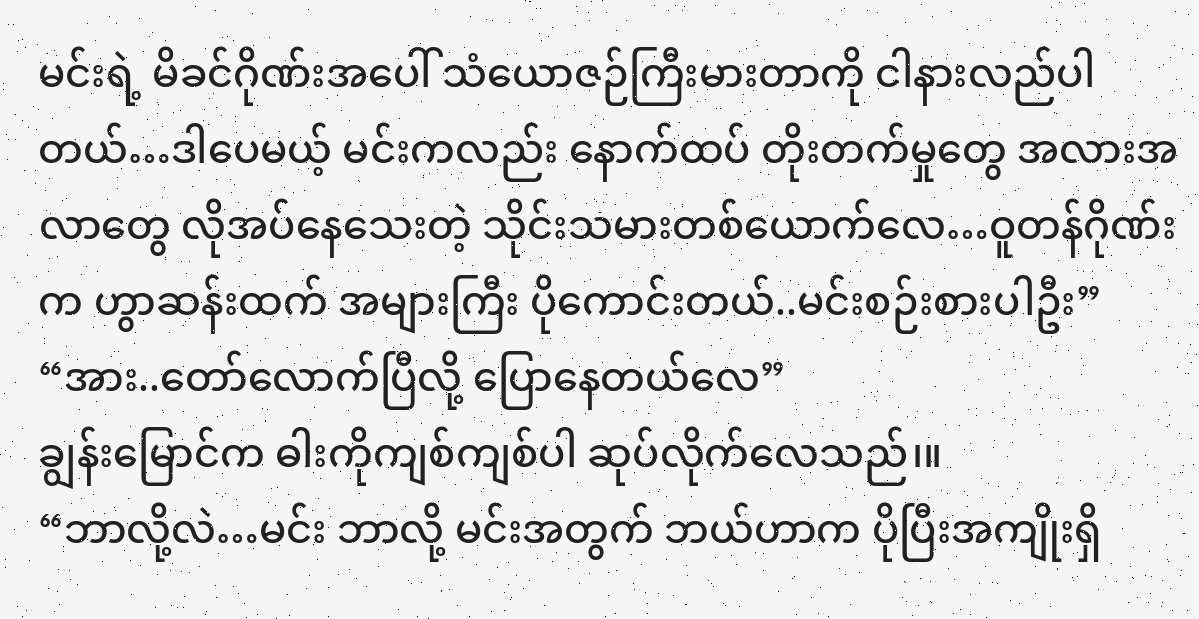မင်းရဲ့ မိခင်ဂိုဏ်းအပေါ် သံယောဇဉ်ကြီးမားတာကို ငါနားလည်ပါတယ်…ဒါပေမယ့် မင်းကလည်း နောက်ထပ် တိုးတက်မှုတွေ အလားအလာတွေ လိုအပ်နေသေးတဲ့ သိုင်းသမားတစ်ယောက်လေ…ဝူတန်ဂိုဏ်းက ဟွာဆန်းထက် အများကြီး ပိုကောင်းတယ်..မင်းစဉ်းစားပါဦး”
“အား..တော်လောက်ပြီလို့ ပြောနေတယ်လေ”
ချွန်းမြောင်က ဓါးကိုကျစ်ကျစ်ပါ ဆုပ်လိုက်လေသည်၊။
“ဘာလို့လဲ…မင်း ဘာလို့ မင်းအတွက် ဘယ်ဟာက ပိုပြီးအကျိုးရှိ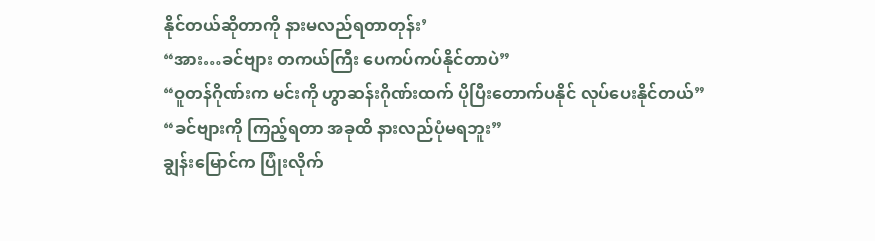နိုင်တယ်ဆိုတာကို နားမလည်ရတာတုန်း’
“အား…ခင်ဗျား တကယ်ကြီး ပေကပ်ကပ်နိုင်တာပဲ”
“ဝူတန်ဂိုဏ်းက မင်းကို ဟွာဆန်းဂိုဏ်းထက် ပိုပြီးတောက်ပနိုင် လုပ်ပေးနိုင်တယ်”
“ခင်ဗျားကို ကြည့်ရတာ အခုထိ နားလည်ပုံမရဘူး”
ချွန်းမြောင်က ပြုံးလိုက်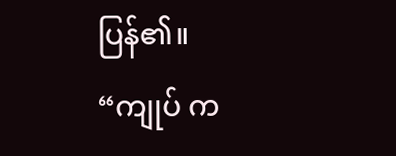ပြန်၏။
“ကျုပ် က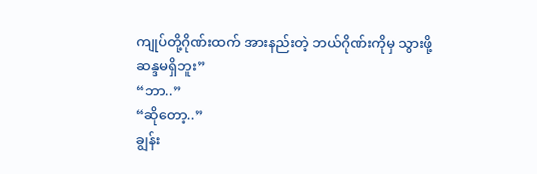ကျုပ်တို့ဂိုဏ်းထက် အားနည်းတဲ့ ဘယ်ဂိုဏ်းကိုမှ သွားဖို့ ဆန္ဒမရှိဘူး”
“ဘာ..”
“ဆိုတော့..”
ချွန်း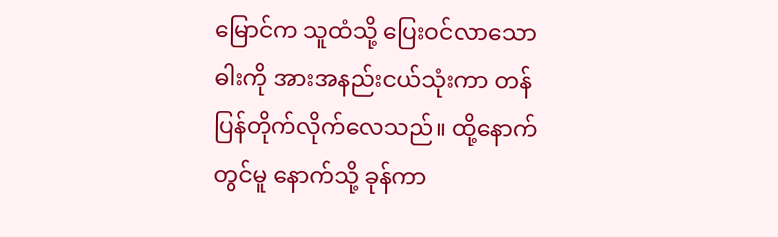မြောင်က သူထံသို့ ပြေးဝင်လာသော ဓါးကို အားအနည်းငယ်သုံးကာ တန်ပြန်တိုက်လိုက်လေသည်။ ထို့နောက်တွင်မူ နောက်သို့ ခုန်ကာ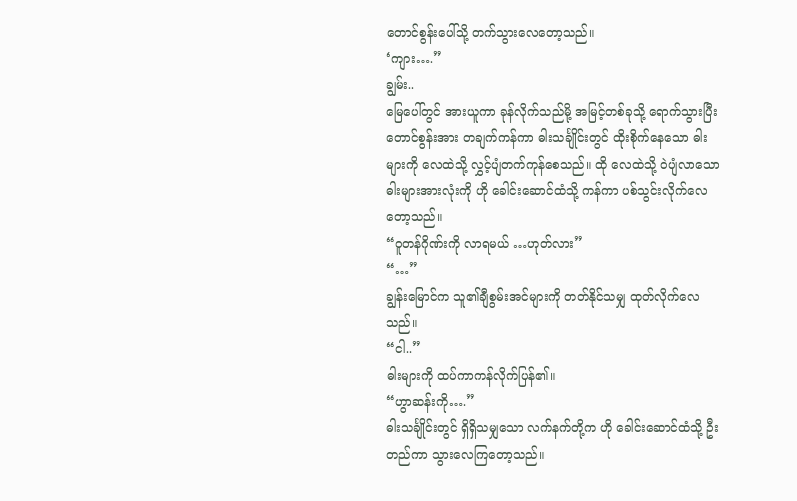တောင်စွန်းပေါ်သို့ တက်သွားလေတော့သည်။
‘ကျား….”
ချွမ်း..
မြေပေါ်တွင် အားယူကာ ခုန်လိုက်သည်မို့ အမြင့်တစ်ခုသို့ ရောက်သွားပြီး တောင်စွန်းအား တချက်ကန်ကာ ဓါးသင်္ချိုင်းတွင် ထိုးစိုက်နေသော ဓါးများကို လေထဲသို့ လွှင့်ပျံတက်ကုန်စေသည်။ ထို လေထဲသို့ ဝဲပျံလာသော ဓါးများအားလုံးကို ဟို ခေါင်းဆောင်ထံသို့ ကန်ကာ ပစ်သွင်းလိုက်လေတော့သည်။
“ဝူတန်ဂိုဏ်းကို လာရမယ် …ဟုတ်လား”
“…”
ချွန်းမြောင်က သူ၏ချီစွမ်းအင်များကို တတ်နိုင်သမျှ ထုတ်လိုက်လေသည်။
“ငါ..”
ဓါးများကို ထပ်ကာကန်လိုက်ပြန်၏။
“ဟွာဆန်းကို….”
ဓါးသင်္ချိုင်းတွင် ရှိရှိသမျှသော လက်နက်တို့က ဟို ခေါင်းဆောင်ထံသို့ ဦးတည်ကာ သွားလေကြတော့သည်။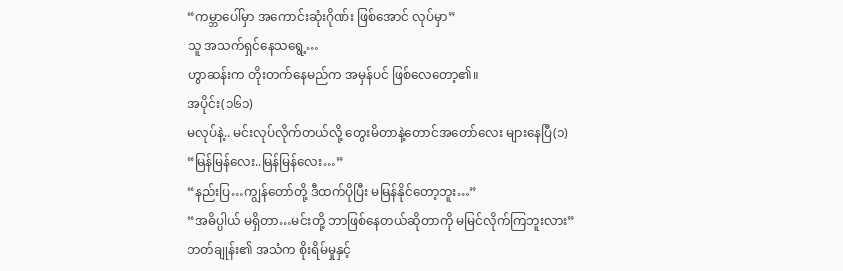“ကမ္ဘာပေါ်မှာ အကောင်းဆုံးဂိုဏ်း ဖြစ်အောင် လုပ်မှာ”
သူ အသက်ရှင်နေသရွေ့…
ဟွာဆန်းက တိုးတက်နေမည်က အမှန်ပင် ဖြစ်လေတော့၏။
အပိုင်း(၁၆၁)
မလုပ်နဲ့.. မင်းလုပ်လိုက်တယ်လို့ တွေးမိတာနဲ့တောင်အတော်လေး များနေပြီ(၁)
“မြန်မြန်လေး..မြန်မြန်လေး…”
“နည်းပြ…ကျွန်တော်တို့ ဒီထက်ပိုပြီး မမြန်နိုင်တော့ဘူး…”
“အဓိပ္ပါယ် မရှိတာ…မင်းတို့ ဘာဖြစ်နေတယ်ဆိုတာကို မမြင်လိုက်ကြဘူးလား”
ဘတ်ချုန်း၏ အသံက စိုးရိမ်မှုနှင့်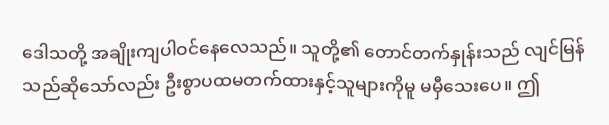ဒေါသတို့ အချိုးကျပါဝင်နေလေသည်။ သူတို့၏ တောင်တက်နှုန်းသည် လျင်မြန်သည်ဆိုသော်လည်း ဦးစွာပထမတက်ထားနှင့်သူများကိုမူ မမှီသေးပေ။ ဤ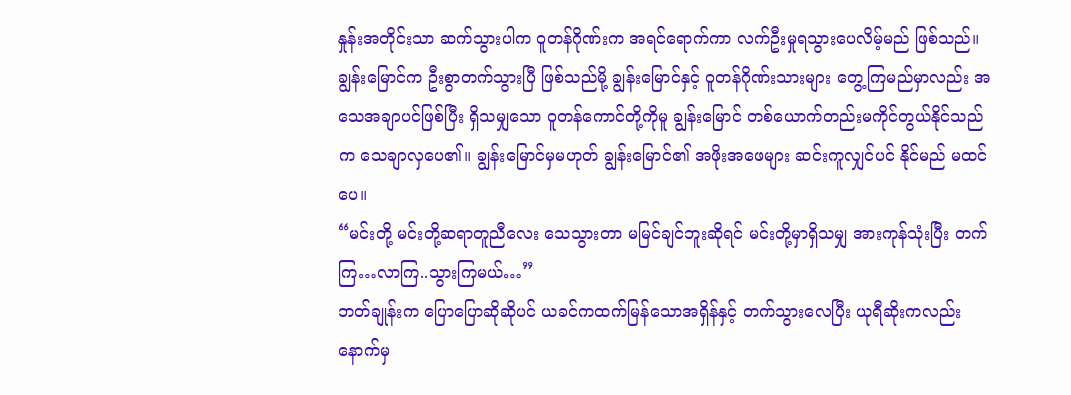နှုန်းအတိုင်းသာ ဆက်သွားပါက ဝူတန်ဂိုဏ်းက အရင်ရောက်ကာ လက်ဦးမှုရသွားပေလိမ့်မည် ဖြစ်သည်။
ချွန်းမြောင်က ဦးစွာတက်သွားပြီ ဖြစ်သည်မို့ ချွန်းမြောင်နှင့် ဝူတန်ဂိုဏ်းသားများ တွေ့ကြမည်မှာလည်း အသေအချာပင်ဖြစ်ပြီး ရှိသမျှသော ဝူတန်ကောင်တို့ကိုမူ ချွန်းမြောင် တစ်ယောက်တည်းမကိုင်တွယ်နိုင်သည်က သေချာလှပေ၏။ ချွန်းမြောင်မှမဟုတ် ချွန်းမြောင်၏ အဖိုးအဖေများ ဆင်းကူလျှင်ပင် နိုင်မည် မထင်ပေ။
“မင်းတို့ မင်းတို့ဆရာတူညီလေး သေသွားတာ မမြင်ချင်ဘူးဆိုရင် မင်းတို့မှာရှိသမျှ အားကုန်သုံးပြီး တက်ကြ…လာကြ..သွားကြမယ်…”
ဘတ်ချုန်းက ပြောပြောဆိုဆိုပင် ယခင်ကထက်မြန်သောအရှိန်နှင့် တက်သွားလေပြီး ယုရီဆိုးကလည်း နောက်မှ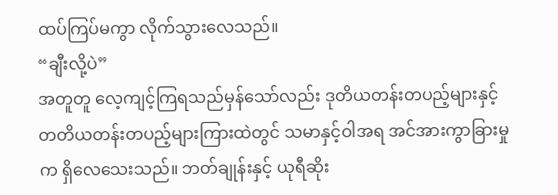ထပ်ကြပ်မကွာ လိုက်သွားလေသည်။
“ချီးလို့ပဲ”
အတူတူ လေ့ကျင့်ကြရသည်မှန်သော်လည်း ဒုတိယတန်းတပည့်များနှင့် တတိယတန်းတပည့်များကြားထဲတွင် သမာနှင့်ဝါအရ အင်အားကွာခြားမှုက ရှိလေသေးသည်။ ဘတ်ချုန်းနှင့် ယုရီဆိုး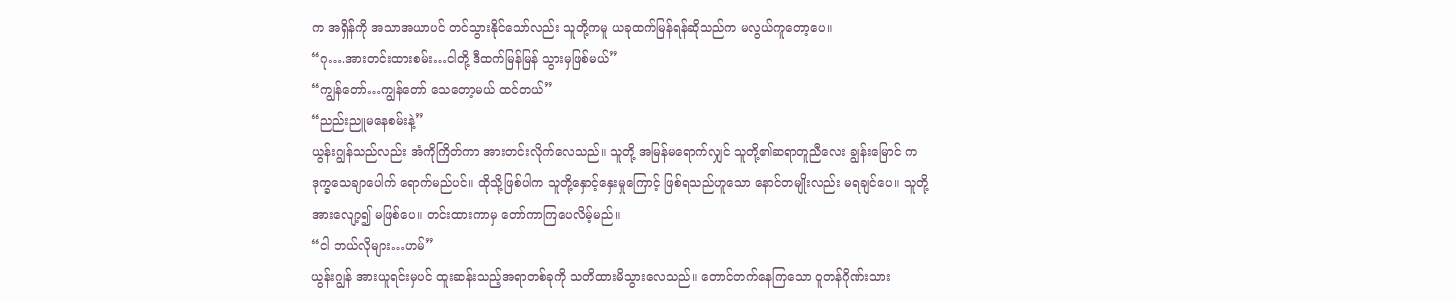က အရှိန်ကို အသာအယာပင် တင်သွားနိုင်သော်လည်း သူတို့ကမူ ယခုထက်မြန်ရန်ဆိုသည်က မလွယ်ကူတော့ပေ။
“ဂု….အားတင်းထားစမ်း…ငါတို့ ဒီထက်မြန်မြန် သွားမှဖြစ်မယ်”
“ကျွန်တော်…ကျွန်တော် သေတော့မယ် ထင်တယ်”
“ညည်းညူမနေစမ်းနဲ့”
ယွန်းဂျွန်သည်လည်း အံကိုကြိတ်ကာ အားတင်းလိုက်လေသည်။ သူတို့ အမြန်မရောက်လျှင် သူတို့၏ဆရာတူညီလေး ချွန်းမြောင် က ဒုက္ခသေချာပေါက် ရောက်မည်ပင်။ ထိုသို့ဖြစ်ပါက သူတို့နှောင့်နှေးမှုကြောင့် ဖြစ်ရသည်ဟူသော နောင်တမျိုးလည်း မရချင်ပေ။ သူတို့ အားလျော့၍ မဖြစ်ပေ။ တင်းထားကာမှ တော်ကာကြပေလိမ့်မည်။
“ငါ ဘယ်လိုများ…ဟမ်”
ယွန်းဂျွန် အားယူရင်းမှပင် ထူးဆန်းသည့်အရာတစ်ခုကို သတိထားမိသွားလေသည်။ တောင်တက်နေကြသော ဝူတန်ဂိုဏ်းသား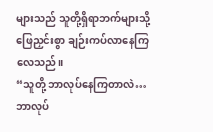များသည် သူတို့ရှိရာဘက်များသို့ ဖြေညှင်းစွာ ချဉ်းကပ်လာနေကြလေသည်။
“သူတို့ ဘာလုပ်နေကြတာလဲ…ဘာလုပ်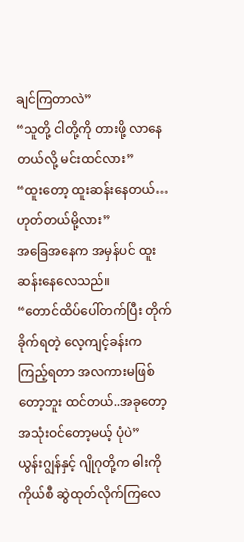ချင်ကြတာလဲ”
“သူတို့ ငါတို့ကို တားဖို့ လာနေတယ်လို့ မင်းထင်လား”
“ထူးတော့ ထူးဆန်းနေတယ်…ဟုတ်တယ်မို့လား”
အခြေအနေက အမှန်ပင် ထူးဆန်းနေလေသည်။
“တောင်ထိပ်ပေါ်တက်ပြီး တိုက်ခိုက်ရတဲ့ လေ့ကျင့်ခန်းက ကြည့်ရတာ အလကားမဖြစ်တော့ဘူး ထင်တယ်..အခုတော့ အသုံးဝင်တော့မယ့် ပုံပဲ”
ယွန်းဂျွန်နှင့် ဂျိုဂုတို့က ဓါးကိုကိုယ်စီ ဆွဲထုတ်လိုက်ကြလေ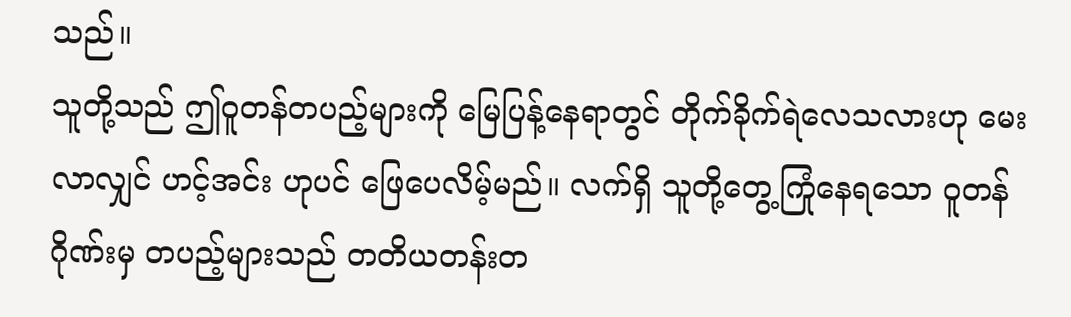သည်။
သူတို့သည် ဤဝူတန်တပည့်များကို မြေပြန့်နေရာတွင် တိုက်ခိုက်ရဲလေသလားဟု မေးလာလျှင် ဟင့်အင်း ဟုပင် ဖြေပေလိမ့်မည်။ လက်ရှိ သူတို့တွေ့ကြုံနေရသော ဝူတန်ဂိုဏ်းမှ တပည့်များသည် တတိယတန်းတ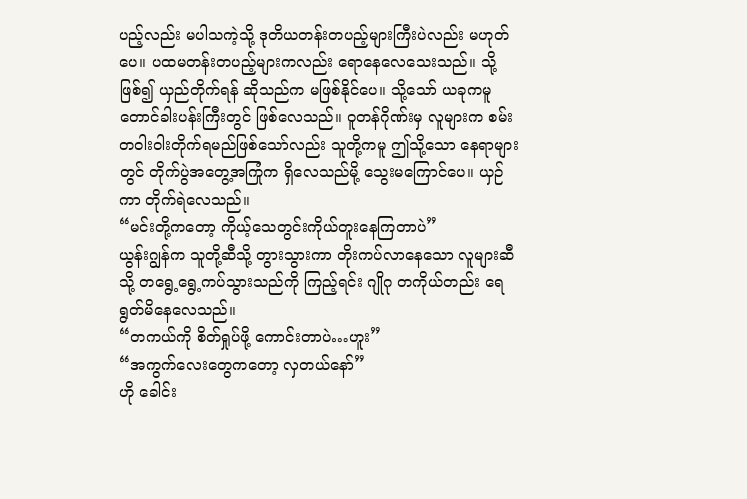ပည့်လည်း မပါသကဲ့သို့ ဒုတိယတန်းတပည့်များကြီးပဲလည်း မဟုတ်ပေ။ ပထမတန်းတပည့်များကလည်း ရောနေလေသေးသည်။ သို့ဖြစ်၍ ယှည်တိုက်ရန် ဆိုသည်က မဖြစ်နိုင်ပေ။ သို့သော် ယခုကမူ တောင်ခါးပန်းကြီးတွင် ဖြစ်လေသည်။ ဝူတန်ဂိုဏ်းမှ လူများက စမ်းတဝါးဝါးတိုက်ရမည်ဖြစ်သော်လည်း သူတို့ကမူ ဤသို့သော နေရာများတွင် တိုက်ပွဲအတွေ့အကြုံက ရှိလေသည်မို့ သွေးမကြောင်ပေ။ ယှဉ်ကာ တိုက်ရဲလေသည်။
“မင်းတို့ကတော့ ကိုယ့်သေတွင်းကိုယ်တူးနေကြတာပဲ”
ယွန်းဂျွန်က သူတို့ဆီသို့ တွားသွားကာ တိုးကပ်လာနေသော လူများဆီသို့ တရွေ့ရွေ့ကပ်သွားသည်ကို ကြည့်ရင်း ဂျိုဂု တကိုယ်တည်း ရေရွတ်မိနေလေသည်။
“တကယ်ကို စိတ်ရှုပ်ဖို့ ကောင်းတာပဲ…ဟူး”
“အကွက်လေးတွေကတော့ လှတယ်နော်”
ဟို ခေါင်း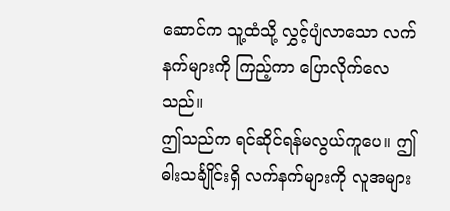ဆောင်က သူ့ထံသို့ လွှင့်ပျံလာသော လက်နက်များကို ကြည့်ကာ ပြောလိုက်လေသည်။
ဤသည်က ရင်ဆိုင်ရန်မလွယ်ကူပေ။ ဤဓါးသင်္ချိုင်းရှိ လက်နက်များကို လူအများ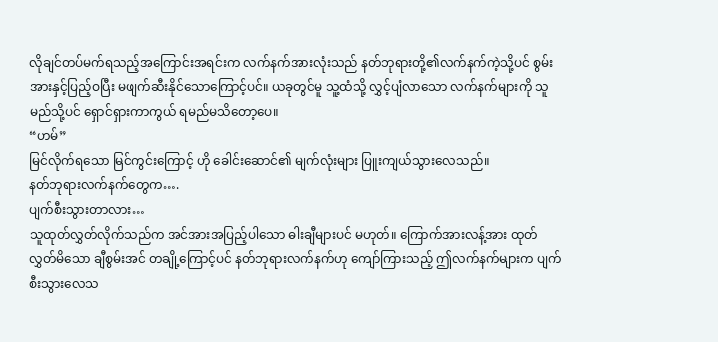လိုချင်တပ်မက်ရသည့်အကြောင်းအရင်းက လက်နက်အားလုံးသည် နတ်ဘုရားတို့၏လက်နက်ကဲ့သို့ပင် စွမ်းအားနှင့်ပြည့်ဝပြီး မဖျက်ဆီးနိုင်သောကြောင့်ပင်။ ယခုတွင်မူ သူ့ထံသို့ လွှင့်ပျံလာသော လက်နက်များကို သူမည်သို့ပင် ရှောင်ရှားကာကွယ် ရမည်မသိတော့ပေ။
“ဟမ်”
မြင်လိုက်ရသော မြင်ကွင်းကြောင့် ဟို ခေါင်းဆောင်၏ မျက်လုံးများ ပြူးကျယ်သွားလေသည်။
နတ်ဘုရားလက်နက်တွေက….
ပျက်စီးသွားတာလား…
သူထုတ်လွှတ်လိုက်သည်က အင်အားအပြည့်ပါသော ဓါးချီများပင် မဟုတ်။ ကြောက်အားလန့်အား ထုတ်လွှတ်မိသော ချီစွမ်းအင် တချို့ကြောင့်ပင် နတ်ဘုရားလက်နက်ဟု ကျော်ကြားသည့် ဤလက်နက်များက ပျက်စီးသွားလေသ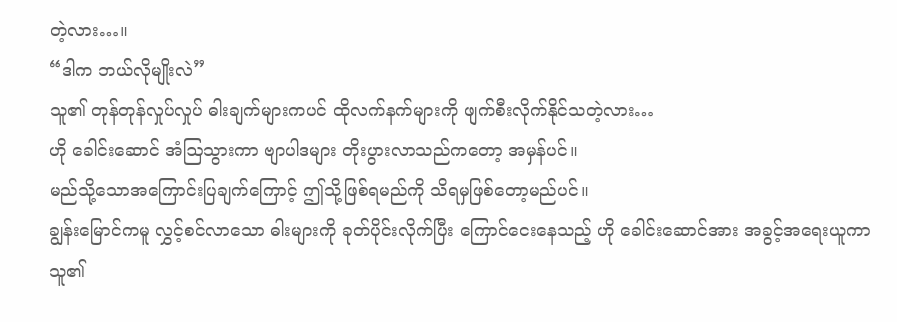တဲ့လား…။
“ဒါက ဘယ်လိုမျိုးလဲ”
သူ၏ တုန်တုန်လှုပ်လှုပ် ဓါးချက်များကပင် ထိုလက်နက်များကို ဖျက်စီးလိုက်နိုင်သတဲ့လား…
ဟို ခေါင်းဆောင် အံဩသွားကာ ဗျာပါဒများ တိုးပွားလာသည်ကတော့ အမှန်ပင်။
မည်သို့သောအကြောင်းပြချက်ကြောင့် ဤသို့ဖြစ်ရမည်ကို သိရမှဖြစ်တော့မည်ပင်။
ချွန်းမြောင်ကမူ လွှင့်စင်လာသော ဓါးများကို ခုတ်ပိုင်းလိုက်ပြီး ကြောင်ငေးနေသည့် ဟို ခေါင်းဆောင်အား အခွင့်အရေးယူကာ သူ၏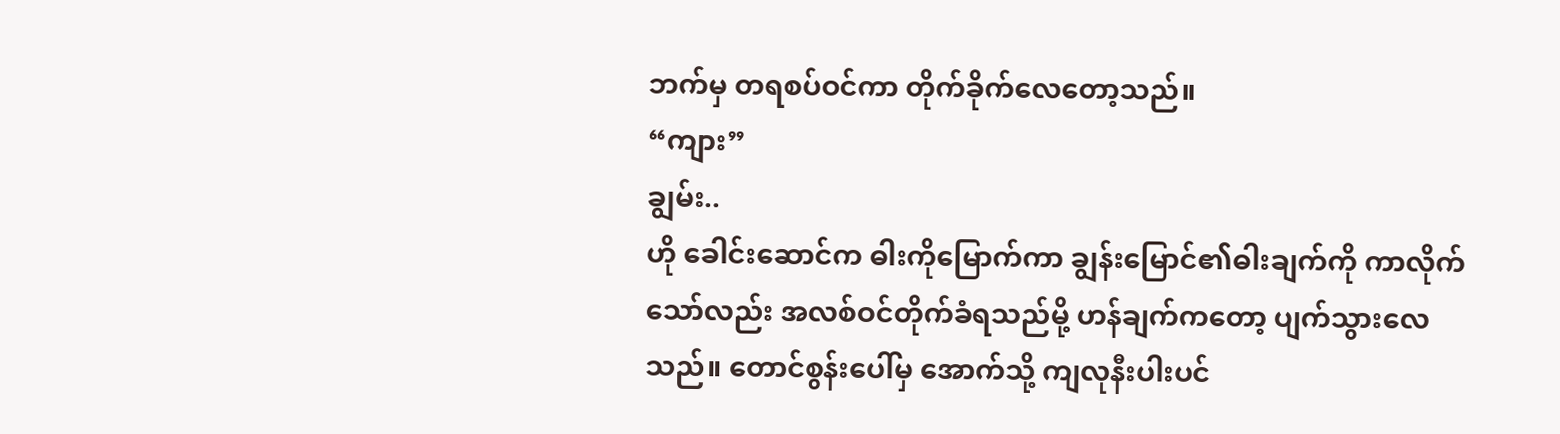ဘက်မှ တရစပ်ဝင်ကာ တိုက်ခိုက်လေတော့သည်။
“ကျား”
ချွမ်း..
ဟို ခေါင်းဆောင်က ဓါးကိုမြောက်ကာ ချွန်းမြောင်၏ဓါးချက်ကို ကာလိုက်သော်လည်း အလစ်ဝင်တိုက်ခံရသည်မို့ ဟန်ချက်ကတော့ ပျက်သွားလေသည်။ တောင်စွန်းပေါ်မှ အောက်သို့ ကျလုနီးပါးပင်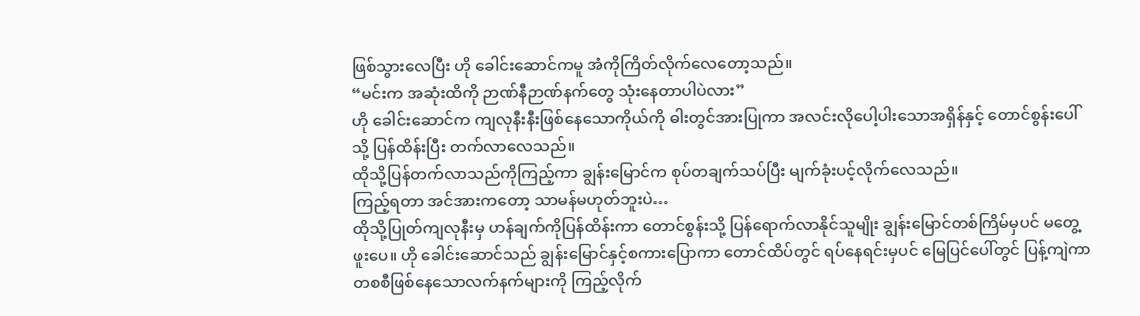ဖြစ်သွားလေပြီး ဟို ခေါင်းဆောင်ကမူ အံကိုကြိတ်လိုက်လေတော့သည်။
“မင်းက အဆုံးထိကို ဉာဏ်နီဉာဏ်နက်တွေ သုံးနေတာပါပဲလား”
ဟို ခေါင်းဆောင်က ကျလုနီးနီးဖြစ်နေသောကိုယ်ကို ဓါးတွင်အားပြုကာ အလင်းလိုပေါ့ပါးသောအရှိန်နှင့် တောင်စွန်းပေါ်သို့ ပြန်ထိန်းပြီး တက်လာလေသည်။
ထိုသို့ပြန်တက်လာသည်ကိုကြည့်ကာ ချွန်းမြောင်က စုပ်တချက်သပ်ပြီး မျက်ခုံးပင့်လိုက်လေသည်။
ကြည့်ရတာ အင်အားကတော့ သာမန်မဟုတ်ဘူးပဲ…
ထိုသို့ပြုတ်ကျလုနီးမှ ဟန်ချက်ကိုပြန်ထိန်းကာ တောင်စွန်းသို့ ပြန်ရောက်လာနိုင်သူမျိုး ချွန်းမြောင်တစ်ကြိမ်မှပင် မတွေ့ဖူးပေ။ ဟို ခေါင်းဆောင်သည် ချွန်းမြောင်နှင့်စကားပြောကာ တောင်ထိပ်တွင် ရပ်နေရင်းမှပင် မြေပြင်ပေါ်တွင် ပြန့်ကျဲကာ တစစီဖြစ်နေသောလက်နက်များကို ကြည့်လိုက်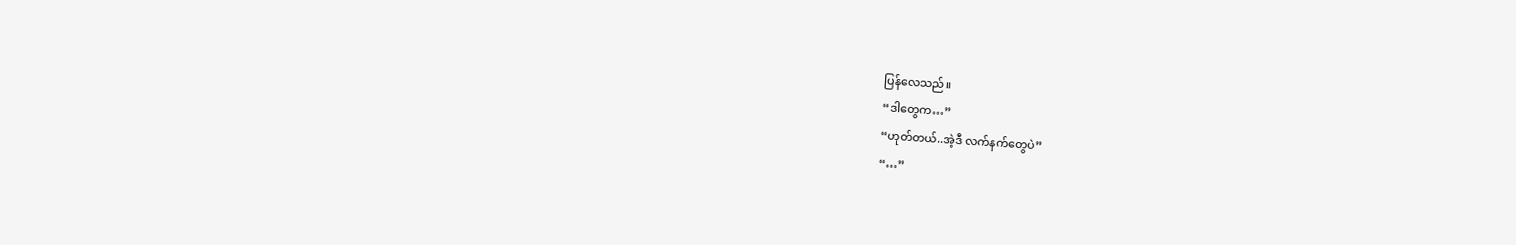ပြန်လေသည်။
“ဒါတွေက…”
“ဟုတ်တယ်..အဲ့ဒီ လက်နက်တွေပဲ”
“…”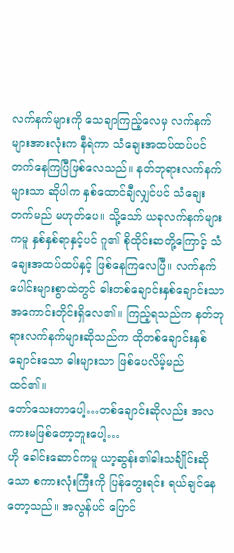လက်နက်များကို သေချာကြည့်လေမှ လက်နက်များအားလုံးက နီရဲကာ သံချေးအထပ်ထပ်ပင် တက်နေကြပြီဖြစ်လေသည်။ နတ်ဘုရားလက်နက်များသာ ဆိုပါက နှစ်ထောင်ချီလျှင်ပင် သံချေးတက်မည် မဟုတ်ပေ။ သို့သော် ယခုလက်နက်များကမူ နှစ်နှစ်ရာနှင့်ပင် ဂူ၏ စိုထိုင်းဆတို့ကြောင့် သံချေးအထပ်ထပ်နှင့် ဖြစ်နေကြလေပြီ။ လက်နက်ပေါင်းများစွာထဲတွင် ဓါးတစ်ချောင်းနှစ်ချောင်းသာ အကောင်းတိုင်းရှိလေ၏။ ကြည့်ရသည်က နတ်ဘုရားလက်နက်များဆိုသည်က ထိုတစ်ချောင်းနှစ်ချောင်းသော ဓါးများသာ ဖြစ်ပေလိမ့်မည် ထင်၏။
တော်သေးတာပေါ့…တစ်ချောင်းဆိုလည်း အလကားမဖြစ်တော့ဘူးပေါ့…
ဟို ခေါင်းဆောင်ကမူ ယာ့ဆွန်း၏ဓါးသင်္ချိုင်းဆိုသော စကားလုံးကြီးကို ပြန်တွေးရင်း ရယ်ချင်နေတော့သည်။ အလွန်ပင် ပြောင်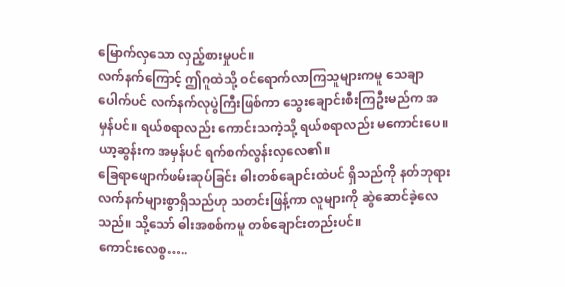မြောက်လှသော လှည့်စားမှုပင်။
လက်နက်ကြောင့် ဤဂူထဲသို့ ဝင်ရောက်လာကြသူများကမူ သေချာပေါက်ပင် လက်နက်လုပွဲကြီးဖြစ်ကာ သွေးချောင်းစီးကြဦးမည်က အမှန်ပင်။ ရယ်စရာလည်း ကောင်းသကဲ့သို့ ရယ်စရာလည်း မကောင်းပေ။ ယာ့ဆွန်းက အမှန်ပင် ရက်စက်လွန်းလှလေ၏။
ခြေရာဖျောက်ဖမ်းဆုပ်ခြင်း ဓါးတစ်ချောင်းထဲပင် ရှိသည်ကို နတ်ဘုရားလက်နက်များစွာရှိသည်ဟု သတင်းဖြန့်ကာ လူများကို ဆွဲဆောင်ခဲ့လေသည်။ သို့သော် ဓါးအစစ်ကမူ တစ်ချောင်းတည်းပင်။
ကောင်းလေစွ…..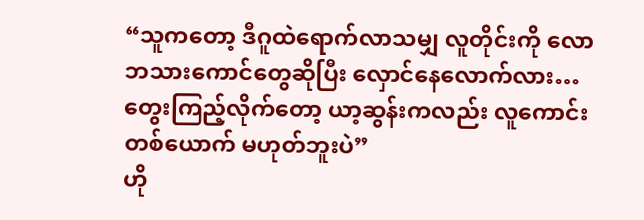“သူကတော့ ဒီဂူထဲရောက်လာသမျှ လူတိုင်းကို လောဘသားကောင်တွေဆိုပြီး လှောင်နေလောက်လား…တွေးကြည့်လိုက်တော့ ယာ့ဆွန်းကလည်း လူကောင်းတစ်ယောက် မဟုတ်ဘူးပဲ”
ဟို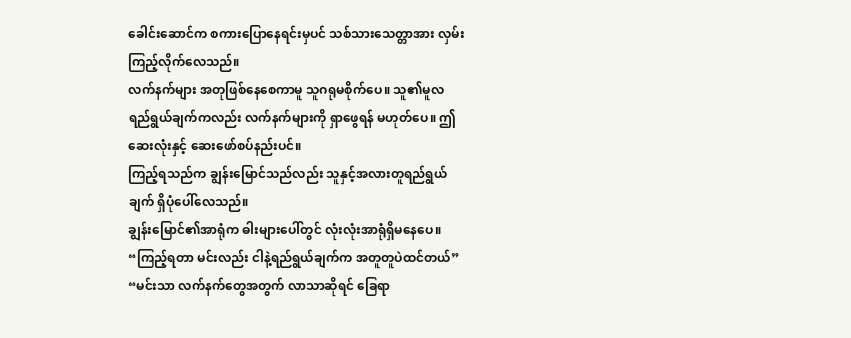ခေါင်းဆောင်က စကားပြောနေရင်းမှပင် သစ်သားသေတ္တာအား လှမ်းကြည့်လိုက်လေသည်။
လက်နက်များ အတုဖြစ်နေစေကာမူ သူဂရုမစိုက်ပေ။ သူ၏မူလ ရည်ရွယ်ချက်ကလည်း လက်နက်များကို ရှာဖွေရန် မဟုတ်ပေ။ ဤဆေးလုံးနှင့် ဆေးဖော်စပ်နည်းပင်။
ကြည့်ရသည်က ချွန်းမြောင်သည်လည်း သူနှင့်အလားတူရည်ရွယ်ချက် ရှိပုံပေါ်လေသည်။
ချွန်းမြောင်၏အာရုံက ဓါးများပေါ်တွင် လုံးလုံးအာရုံရှိမနေပေ။
“ကြည့်ရတာ မင်းလည်း ငါနဲ့ရည်ရွယ်ချက်က အတူတူပဲထင်တယ်”
“မင်းသာ လက်နက်တွေအတွက် လာသာဆိုရင် ခြေရာ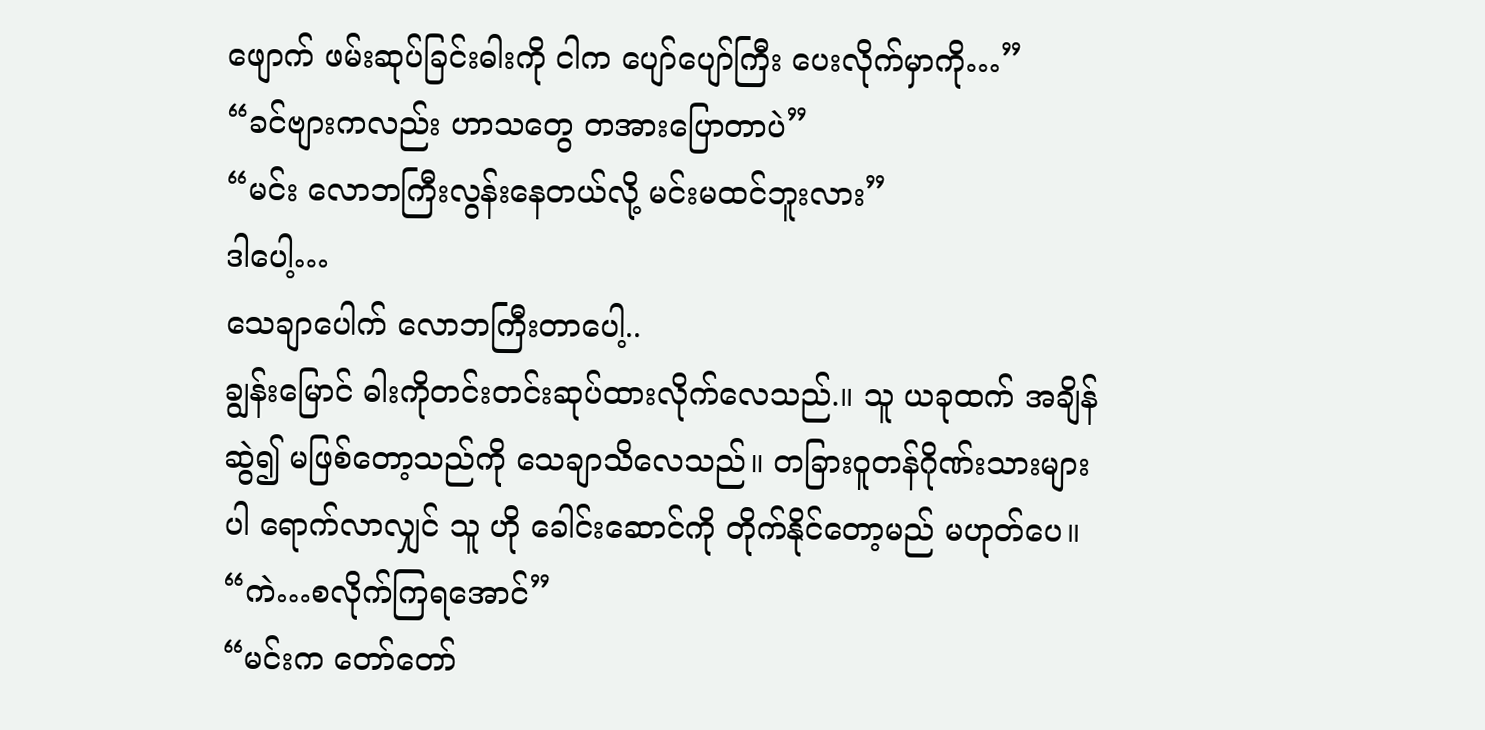ဖျောက် ဖမ်းဆုပ်ခြင်းဓါးကို ငါက ပျော်ပျော်ကြီး ပေးလိုက်မှာကို…”
“ခင်ဗျားကလည်း ဟာသတွေ တအားပြောတာပဲ”
“မင်း လောဘကြီးလွန်းနေတယ်လို့ မင်းမထင်ဘူးလား”
ဒါပေါ့…
သေချာပေါက် လောဘကြီးတာပေါ့..
ချွန်းမြောင် ဓါးကိုတင်းတင်းဆုပ်ထားလိုက်လေသည်.။ သူ ယခုထက် အချိန်ဆွဲ၍ မဖြစ်တော့သည်ကို သေချာသိလေသည်။ တခြားဝူတန်ဂိုဏ်းသားများပါ ရောက်လာလျှင် သူ ဟို ခေါင်းဆောင်ကို တိုက်နိုင်တော့မည် မဟုတ်ပေ။
“ကဲ…စလိုက်ကြရအောင်”
“မင်းက တော်တော်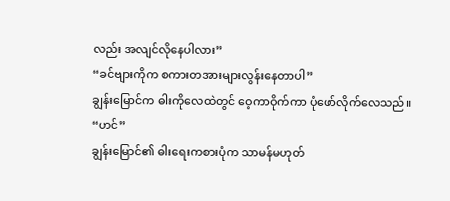လည်း အလျင်လိုနေပါလား”
“ခင်ဗျားကိုက စကားတအားများလွန်းနေတာပါ”
ချွန်းမြောင်က ဓါးကိုလေထဲတွင် ဝေ့ကာဝိုက်ကာ ပုံဖော်လိုက်လေသည်။
“ဟင်”
ချွန်းမြောင်၏ ဓါးရေးကစားပုံက သာမန်မဟုတ်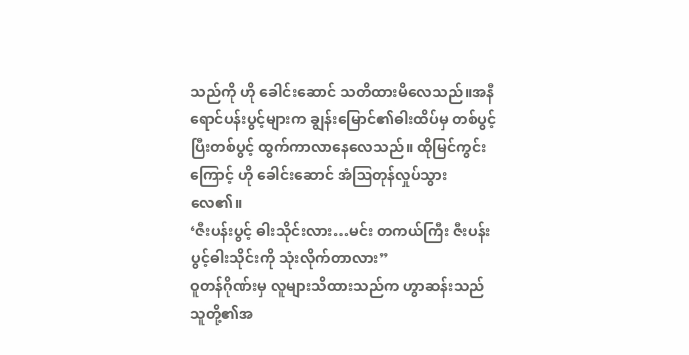သည်ကို ဟို ခေါင်းဆောင် သတိထားမိလေသည်။အနီရောင်ပန်းပွင့်များက ချွန်းမြောင်၏ဓါးထိပ်မှ တစ်ပွင့်ပြီးတစ်ပွင့် ထွက်ကာလာနေလေသည်။ ထိုမြင်ကွင်းကြောင့် ဟို ခေါင်းဆောင် အံဩတုန်လှုပ်သွားလေ၏။
‘ဇီးပန်းပွင့် ဓါးသိုင်းလား…မင်း တကယ်ကြီး ဇီးပန်းပွင့်ဓါးသိုင်းကို သုံးလိုက်တာလား”
ဝူတန်ဂိုဏ်းမှ လူများသိထားသည်က ဟွာဆန်းသည် သူတို့၏အ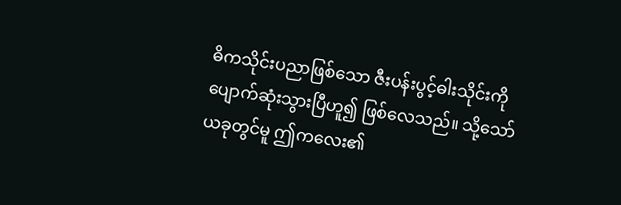ဓိကသိုင်းပညာဖြစ်သော ဇီးပန်းပွင့်ဓါးသိုင်းကို ပျောက်ဆုံးသွားပြီဟူ၍ ဖြစ်လေသည်။ သို့သော် ယခုတွင်မူ ဤကလေး၏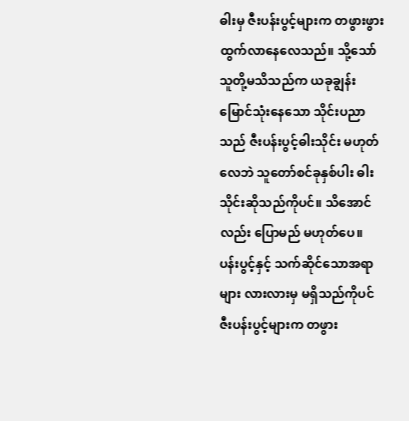ဓါးမှ ဇီးပန်းပွင့်များက တဖွားဖွားထွက်လာနေလေသည်။ သို့သော် သူတို့မသိသည်က ယခုချွန်းမြောင်သုံးနေသော သိုင်းပညာသည် ဇီးပန်းပွင့်ဓါးသိုင်း မဟုတ်လေဘဲ သူတော်စင်ခုနှစ်ပါး ဓါးသိုင်းဆိုသည်ကိုပင်။ သိအောင်လည်း ပြောမည် မဟုတ်ပေ။
ပန်းပွင့်နှင့် သက်ဆိုင်သောအရာများ လားလားမှ မရှိသည်ကိုပင် ဇီးပန်းပွင့်များက တဖွား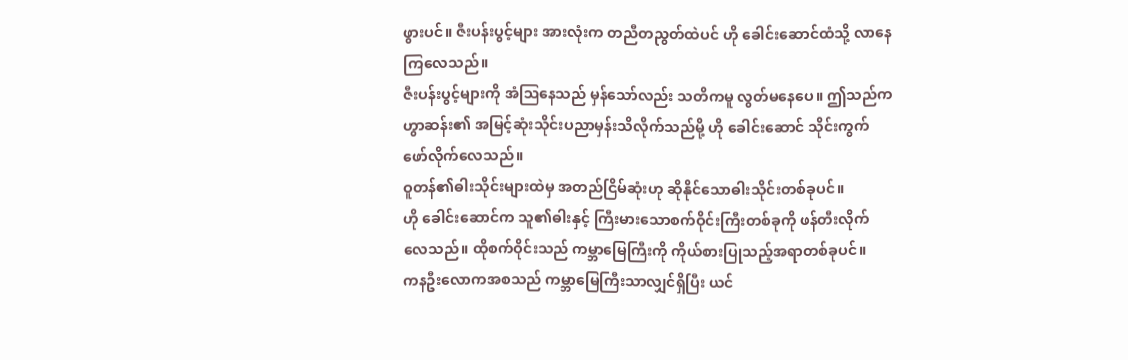ဖွားပင်။ ဇီးပန်းပွင့်များ အားလုံးက တညီတညွတ်ထဲပင် ဟို ခေါင်းဆောင်ထံသို့ လာနေကြလေသည်။
ဇီးပန်းပွင့်များကို အံဩနေသည် မှန်သော်လည်း သတိကမူ လွတ်မနေပေ။ ဤသည်က ဟွာဆန်း၏ အမြင့်ဆုံးသိုင်းပညာမှန်းသိလိုက်သည်မို့ ဟို ခေါင်းဆောင် သိုင်းကွက်ဖော်လိုက်လေသည်။
ဝူတန်၏ဓါးသိုင်းများထဲမှ အတည်ငြိမ်ဆုံးဟု ဆိုနိုင်သောဓါးသိုင်းတစ်ခုပင်။
ဟို ခေါင်းဆောင်က သူ၏ဓါးနှင့် ကြီးမားသောစက်ဝိုင်းကြီးတစ်ခုကို ဖန်တီးလိုက်လေသည်။ ထိုစက်ဝိုင်းသည် ကမ္ဘာမြေကြီးကို ကိုယ်စားပြုသည့်အရာတစ်ခုပင်။
ကနဦးလောကအစသည် ကမ္ဘာမြေကြီးသာလျှင်ရှိပြီး ယင်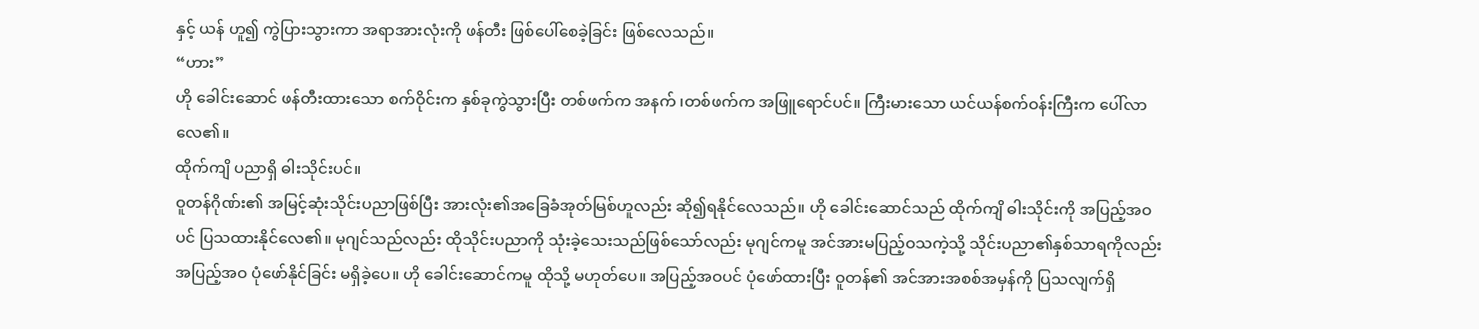နှင့် ယန် ဟူ၍ ကွဲပြားသွားကာ အရာအားလုံးကို ဖန်တီး ဖြစ်ပေါ်စေခဲ့ခြင်း ဖြစ်လေသည်။
“ဟား”
ဟို ခေါင်းဆောင် ဖန်တီးထားသော စက်ဝိုင်းက နှစ်ခုကွဲသွားပြီး တစ်ဖက်က အနက် ၊တစ်ဖက်က အဖြူရောင်ပင်။ ကြီးမားသော ယင်ယန်စက်ဝန်းကြီးက ပေါ်လာလေ၏။
ထိုက်ကျိ ပညာရှိ ဓါးသိုင်းပင်။
ဝူတန်ဂိုဏ်း၏ အမြင့်ဆုံးသိုင်းပညာဖြစ်ပြီး အားလုံး၏အခြေခံအုတ်မြစ်ဟူလည်း ဆို၍ရနိုင်လေသည်။ ဟို ခေါင်းဆောင်သည် ထိုက်ကျိ ဓါးသိုင်းကို အပြည့်အဝပင် ပြသထားနိုင်လေ၏။ မုဂျင်သည်လည်း ထိုသိုင်းပညာကို သုံးခဲ့သေးသည်ဖြစ်သော်လည်း မုဂျင်ကမူ အင်အားမပြည့်ဝသကဲ့သို့ သိုင်းပညာ၏နှစ်သာရကိုလည်း အပြည့်အဝ ပုံဖော်နိုင်ခြင်း မရှိခဲ့ပေ။ ဟို ခေါင်းဆောင်ကမူ ထိုသို့ မဟုတ်ပေ။ အပြည့်အဝပင် ပုံဖော်ထားပြီး ဝူတန်၏ အင်အားအစစ်အမှန်ကို ပြသလျက်ရှိ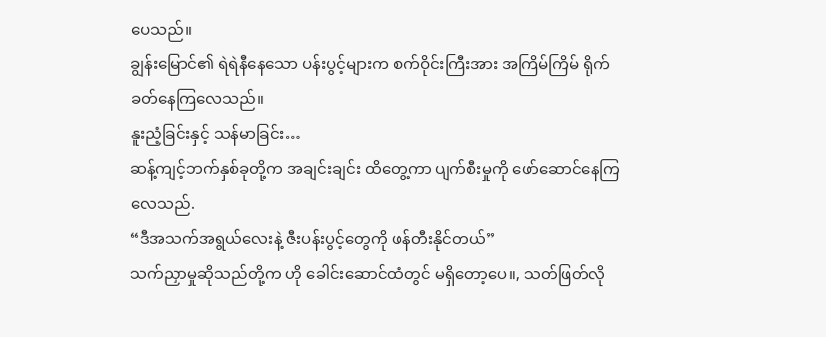ပေသည်။
ချွန်းမြောင်၏ ရဲရဲနီနေသော ပန်းပွင့်များက စက်ဝိုင်းကြီးအား အကြိမ်ကြိမ် ရိုက်ခတ်နေကြလေသည်။
နူးညံ့ခြင်းနှင့် သန်မာခြင်း…
ဆန့်ကျင့်ဘက်နှစ်ခုတို့က အချင်းချင်း ထိတွေ့ကာ ပျက်စီးမှုကို ဖော်ဆောင်နေကြလေသည်.
“ဒီအသက်အရွယ်လေးနဲ့ ဇီးပန်းပွင့်တွေကို ဖန်တီးနိုင်တယ်”
သက်ညှာမှုဆိုသည်တို့က ဟို ခေါင်းဆောင်ထံတွင် မရှိတော့ပေ။, သတ်ဖြတ်လို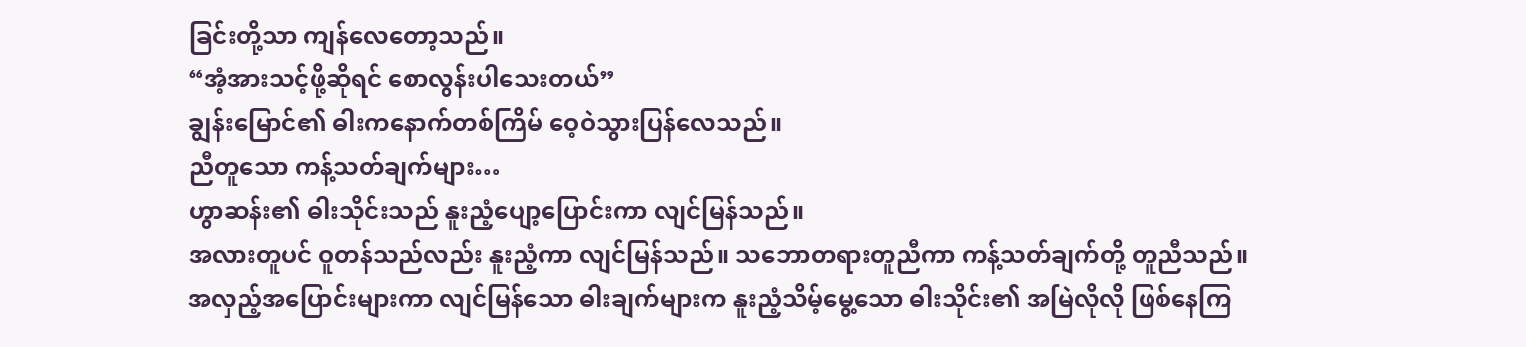ခြင်းတို့သာ ကျန်လေတော့သည်။
“အံ့အားသင့်ဖို့ဆိုရင် စောလွန်းပါသေးတယ်”
ချွန်းမြောင်၏ ဓါးကနောက်တစ်ကြိမ် ဝေ့ဝဲသွားပြန်လေသည်။
ညီတူသော ကန့်သတ်ချက်များ…
ဟွာဆန်း၏ ဓါးသိုင်းသည် နူးညံ့ပျော့ပြောင်းကာ လျင်မြန်သည်။
အလားတူပင် ဝူတန်သည်လည်း နူးညံ့ကာ လျင်မြန်သည်။ သဘောတရားတူညီကာ ကန့်သတ်ချက်တို့ တူညီသည်။
အလှည့်အပြောင်းများကာ လျင်မြန်သော ဓါးချက်များက နူးညံ့သိမ့်မွေ့သော ဓါးသိုင်း၏ အမြဲလိုလို ဖြစ်နေကြ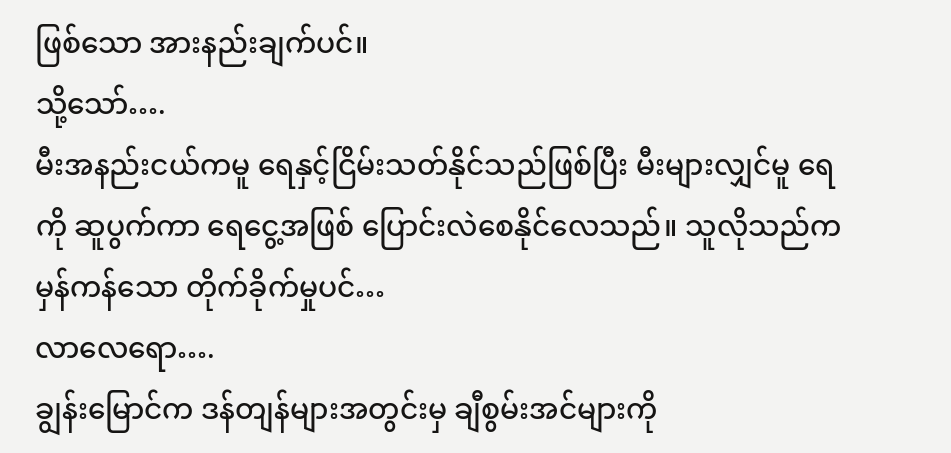ဖြစ်သော အားနည်းချက်ပင်။
သို့သော်….
မီးအနည်းငယ်ကမူ ရေနှင့်ငြိမ်းသတ်နိုင်သည်ဖြစ်ပြီး မီးများလျှင်မူ ရေကို ဆူပွက်ကာ ရေငွေ့အဖြစ် ပြောင်းလဲစေနိုင်လေသည်။ သူလိုသည်က မှန်ကန်သော တိုက်ခိုက်မှုပင်…
လာလေရော….
ချွန်းမြောင်က ဒန်တျန်များအတွင်းမှ ချီစွမ်းအင်များကို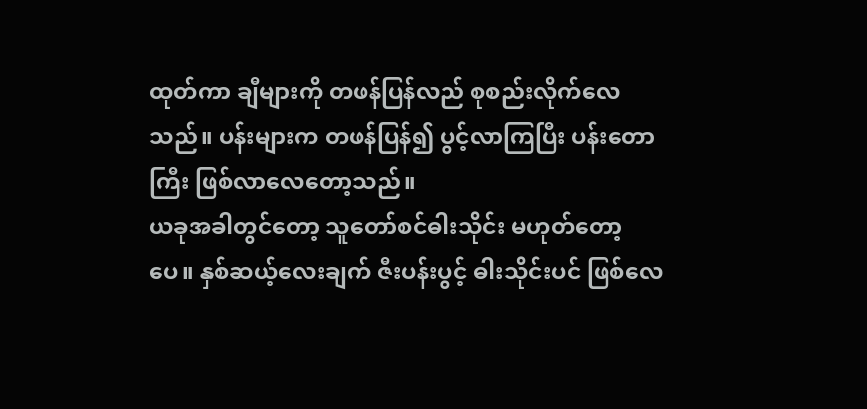ထုတ်ကာ ချီများကို တဖန်ပြန်လည် စုစည်းလိုက်လေသည်။ ပန်းများက တဖန်ပြန်၍ ပွင့်လာကြပြီး ပန်းတောကြီး ဖြစ်လာလေတော့သည်။
ယခုအခါတွင်တော့ သူတော်စင်ဓါးသိုင်း မဟုတ်တော့ပေ။ နှစ်ဆယ့်လေးချက် ဇီးပန်းပွင့် ဓါးသိုင်းပင် ဖြစ်လေ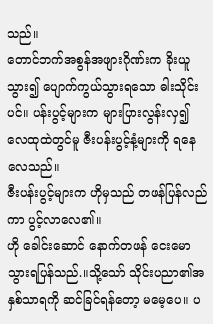သည်။
တောင်ဘက်အစွန်အဖျားဂိုဏ်းက ခိုးယူသွား၍ ပျောက်ကွယ်သွားရသော ဓါးသိုင်းပင်။ ပန်းပွင့်များက များပြားလွန်းလှ၍ လေထုထဲတွင်မူ ဇီးပန်းပွင့်နံ့များကို ရနေလေသည်။
ဇီးပန်းပွင့်များက ဟိုမှသည် တဖန်ပြန်လည်ကာ ပွင့်လာလေ၏။
ဟို ခေါင်းဆောင် နောက်တဖန် ငေးမောသွားရပြန်သည်.။သို့သော် သိုင်းပညာ၏အနှစ်သာရကို ဆင်ခြင်ရန်တော့ မမေ့ပေ။ ပ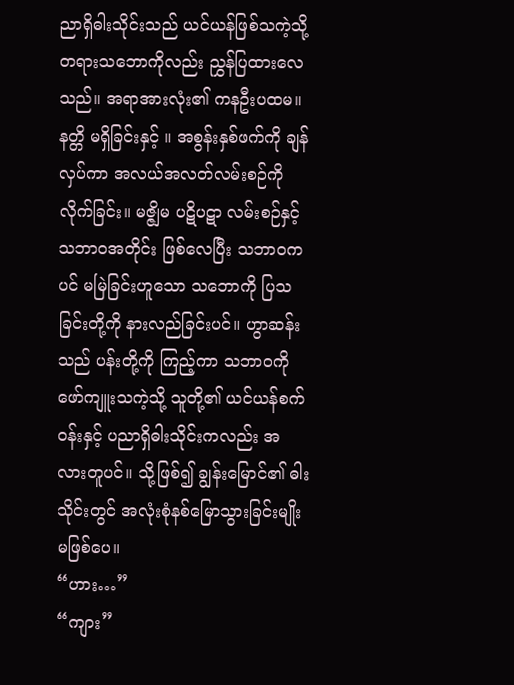ညာရှိဓါးသိုင်းသည် ယင်ယန်ဖြစ်သကဲ့သို့ တရားသဘောကိုလည်း ညွှန်ပြထားလေသည်။ အရာအားလုံး၏ ကနဦးပထမ။ နတ္တိ မရှိခြင်းနှင့် ။ အစွန်းနှစ်ဖက်ကို ချန်လှပ်ကာ အလယ်အလတ်လမ်းစဉ်ကို လိုက်ခြင်း။ မဇ္ဇျိမ ပဋိပဋာ လမ်းစဉ်နှင့် သဘာဝအတိုင်း ဖြစ်လေပြီး သဘာဝကပင် မမြဲခြင်းဟူသော သဘောကို ပြသခြင်းတို့ကို နားလည်ခြင်းပင်။ ဟွာဆန်းသည် ပန်းတို့ကို ကြည့်ကာ သဘာဝကို ဖော်ကျူးသကဲ့သို့ သူတို့၏ ယင်ယန်စက်ဝန်းနှင့် ပညာရှိဓါးသိုင်းကလည်း အလားတူပင်။ သို့ဖြစ်၍ ချွန်းမြောင်၏ ဓါးသိုင်းတွင် အလုံးစုံနစ်မြောသွားခြင်းမျိုး မဖြစ်ပေ။
“ဟား…”
“ကျား”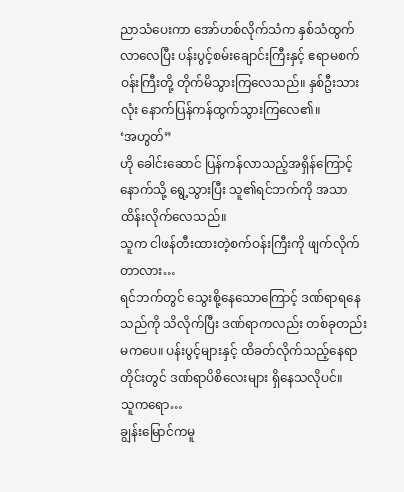ညာသံပေးကာ အော်ဟစ်လိုက်သံက နှစ်သံထွက်လာလေပြီး ပန်းပွင့်စမ်းချောင်းကြီးနှင့် ဧရာမစက်ဝန်းကြီးတို့ တိုက်မိသွားကြလေသည်။ နှစ်ဦးသားလုံး နောက်ပြန်ကန်ထွက်သွားကြလေ၏။
‘အဟွတ်”
ဟို ခေါင်းဆောင် ပြန်ကန်လာသည့်အရှိန်ကြောင့် နောက်သို့ ရွေ့သွားပြီး သူ၏ရင်ဘက်ကို အသာထိန်းလိုက်လေသည်။
သူက ငါဖန်တီးထားတဲ့စက်ဝန်းကြီးကို ဖျက်လိုက်တာလား…
ရင်ဘက်တွင် သွေးစို့နေသောကြောင့် ဒဏ်ရာရနေသည်ကို သိလိုက်ပြီး ဒဏ်ရာကလည်း တစ်ခုတည်းမကပေ။ ပန်းပွင့်များနှင့် ထိခတ်လိုက်သည့်နေရာတိုင်းတွင် ဒဏ်ရာပိစိလေးများ ရှိနေသလိုပင်။
သူကရော…
ချွန်းမြောင်ကမူ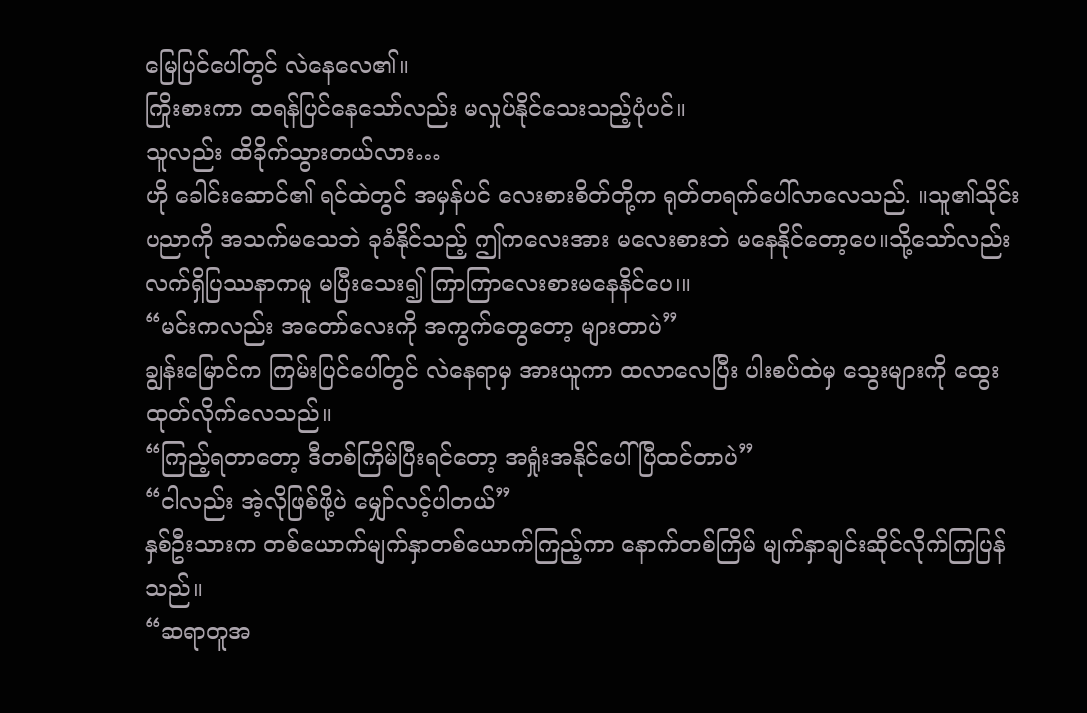မြေပြင်ပေါ်တွင် လဲနေလေ၏။
ကြိုးစားကာ ထရန်ပြင်နေသော်လည်း မလှုပ်နိုင်သေးသည့်ပုံပင်။
သူလည်း ထိခိုက်သွားတယ်လား…
ဟို ခေါင်းဆောင်၏ ရင်ထဲတွင် အမှန်ပင် လေးစားစိတ်တို့က ရုတ်တရက်ပေါ်လာလေသည်. ။သူ၏သိုင်းပညာကို အသက်မသေဘဲ ခုခံနိုင်သည့် ဤကလေးအား မလေးစားဘဲ မနေနိုင်တော့ပေ။သို့သော်လည်း လက်ရှိပြဿနာကမူ မပြီးသေး၍ ကြာကြာလေးစားမနေနိင်ပေ၊။
“မင်းကလည်း အတော်လေးကို အကွက်တွေတော့ များတာပဲ”
ချွန်းမြောင်က ကြမ်းပြင်ပေါ်တွင် လဲနေရာမှ အားယူကာ ထလာလေပြီး ပါးစပ်ထဲမှ သွေးများကို ထွေးထုတ်လိုက်လေသည်။
“ကြည့်ရတာတော့ ဒီတစ်ကြိမ်ပြီးရင်တော့ အရှုံးအနိုင်ပေါ်ပြီထင်တာပဲ”
“ငါလည်း အဲ့လိုဖြစ်ဖို့ပဲ မျှော်လင့်ပါတယ်”
နှစ်ဦးသားက တစ်ယောက်မျက်နှာတစ်ယောက်ကြည့်ကာ နောက်တစ်ကြိမ် မျက်နှာချင်းဆိုင်လိုက်ကြပြန်သည်။
“ဆရာတူအ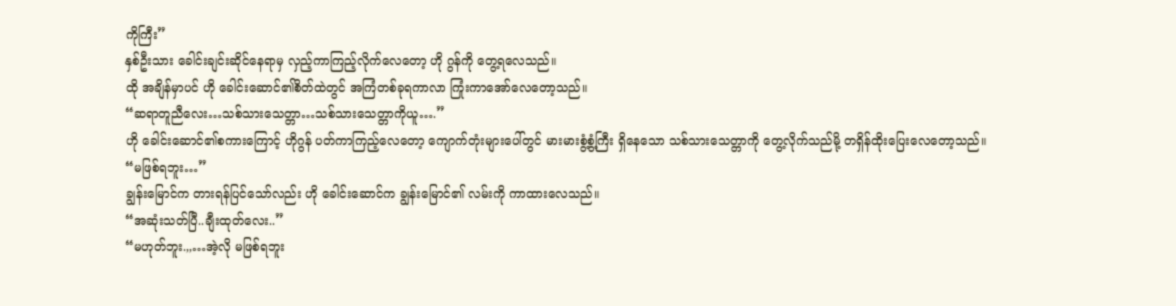ကိုကြီး”
နှစ်ဦးသား ခေါင်းချင်းဆိုင်နေရာမှ လှည့်ကာကြည့်လိုက်လေတော့ ဟို ဂွန်ကို တွေ့ရလေသည်။
ထို အချိန်မှာပင် ဟို ခေါင်းဆောင်၏စိတ်ထဲတွင် အကြံတစ်ခုရကာလာ ကြုံးကာအော်လေတော့သည်။
“ဆရာတူညီလေး…သစ်သားသေတ္တာ…သစ်သားသေတ္တာကိုယူ….”
ဟို ခေါင်းဆောင်၏စကားကြောင့် ဟိုဂွန် ပတ်ကာကြည့်လေတော့ ကျောက်တုံးများပေါ်တွင် မားမားစွံ့စွံ့ကြီး ရှိနေသော သစ်သားသေတ္တာကို တွေ့လိုက်သည်မို့ တရှိန်ထိုးပြေးလေတော့သည်။
“မဖြစ်ရဘူး…”
ချွန်းမြောင်က တားရန်ပြင်သော်လည်း ဟို ခေါင်းဆောင်က ချွန်းမြောင်၏ လမ်းကို ကာထားလေသည်။
“အဆုံးသတ်ပြီ..ချီးထုတ်လေး..”
“မဟုတ်ဘူး.,,…အဲ့လို မဖြစ်ရဘူး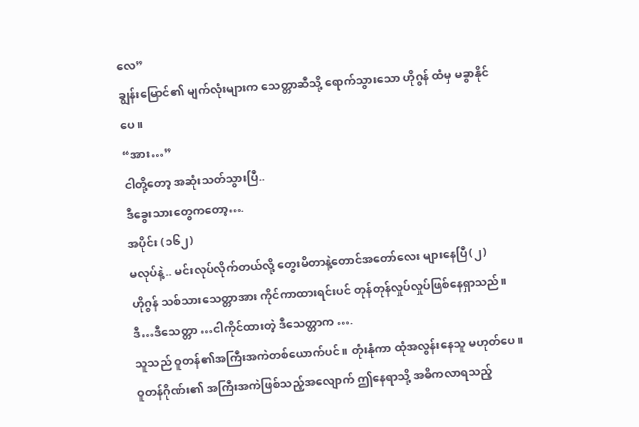လေ”
ချွန်းမြောင်၏ မျက်လုံးများက သေတ္တာဆီသို့ ရောက်သွားသော ဟိုဂွန် ထံမှ မခွာနိုင်ပေ။
“အား…”
ငါတို့တော့ အဆုံးသတ်သွားပြီ..
ဒီခွေးသားတွေကတော့….
အပိုင်း (၁၆၂)
မလုပ်နဲ့.. မင်းလုပ်လိုက်တယ်လို့ တွေးမိတာနဲ့တောင်အတော်လေး များနေပြီ(၂)
ဟိုဂွန် သစ်သားသေတ္တာအား ကိုင်ကာထားရင်းပင် တုန်တုန်လှုပ်လှုပ်ဖြစ်နေရှာသည်။
ဒီ…ဒီသေတ္တာ …ငါကိုင်ထားတဲ့ ဒီသေတ္တာက ….
သူသည် ဝူတန်၏အကြီးအကဲတစ်ယောက်ပင်။ တုံးနုံကာ ထုံအလွန်းနေသူ မဟုတ်ပေ။ ဝူတန်ဂိုဏ်း၏ အကြီးအကဲဖြစ်သည့်အလျောက် ဤနေရာသို့ အဓိကလာရသည့်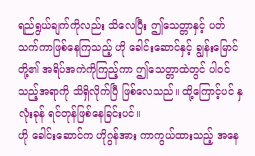ရည်ရွယ်ချက်ကိုလည်း သိလေပြီး ဤသေတ္တာနှင့် ပတ်သက်ကာဖြစ်နေကြသည့် ဟို ခေါင်းဆောင်နှင့် ချွန်းမြောင်တို့၏ အရိပ်အကဲကိုကြည့်ကာ ဤသေတ္တာထဲတွင် ပါဝင်သည့်အရာကို သိရှိလိုက်ပြီ ဖြစ်လေသည်။ ထို့ကြောင့်ပင် နှလုံးခုန် ရင်တုန်ဖြစ်နေခြင်းပင်။
ဟို ခေါင်းဆောင်က ဟိုဂွန်အား ကာကွယ်ထားသည့် အနေ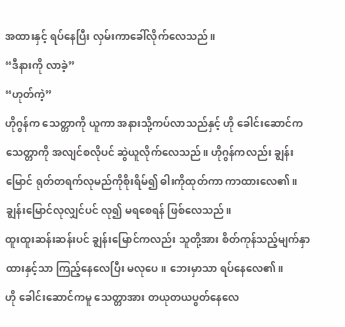အထားနှင့် ရပ်နေပြီး လှမ်းကာခေါ်လိုက်လေသည်။
“ဒီနားကို လာခဲ့”
“ဟုတ်ကဲ့”
ဟိုဂွန်က သေတ္တာကို ယူကာ အနားသို့ကပ်လာသည်နှင့် ဟို ခေါင်းဆောင်က သေတ္တာကို အလျင်စလိုပင် ဆွဲယူလိုက်လေသည်။ ဟိုဂွန်ကလည်း ချွန်းမြောင် ရုတ်တရက်လုမည်ကိုစိုးရိမ်၍ ဓါးကိုထုတ်ကာ ကာထားလေ၏။ ချွန်းမြောင်လုလျှင်ပင် လု၍ မရစေရန် ဖြစ်လေသည်။
ထူးထူးဆန်းဆန်းပင် ချွန်းမြောင်ကလည်း သူတို့အား စိတ်ကုန်သည့်မျက်နှာထားနှင့်သာ ကြည့်နေလေပြီး မလုပေ။ ဘေးမှာသာ ရပ်နေလေ၏။
ဟို ခေါင်းဆောင်ကမူ သေတ္တာအား တယုတယပွတ်နေလေ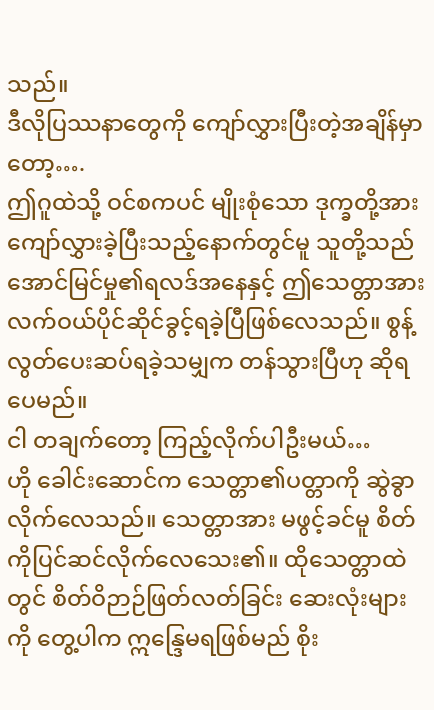သည်။
ဒီလိုပြဿနာတွေကို ကျော်လွှားပြီးတဲ့အချိန်မှာတော့….
ဤဂူထဲသို့ ဝင်စကပင် မျိုးစုံသော ဒုက္ခတို့အား ကျော်လွှားခဲ့ပြီးသည့်နောက်တွင်မူ သူတို့သည် အောင်မြင်မှု၏ရလဒ်အနေနှင့် ဤသေတ္တာအား လက်ဝယ်ပိုင်ဆိုင်ခွင့်ရခဲ့ပြီဖြစ်လေသည်။ စွန့်လွတ်ပေးဆပ်ရခဲ့သမျှက တန်သွားပြီဟု ဆိုရပေမည်။
ငါ တချက်တော့ ကြည့်လိုက်ပါဦးမယ်…
ဟို ခေါင်းဆောင်က သေတ္တာ၏ပတ္တာကို ဆွဲခွာလိုက်လေသည်။ သေတ္တာအား မဖွင့်ခင်မူ စိတ်ကိုပြင်ဆင်လိုက်လေသေး၏။ ထိုသေတ္တာထဲတွင် စိတ်ဝိဉာဉ်ဖြတ်လတ်ခြင်း ဆေးလုံးများကို တွေ့ပါက ဣန္ဒြေမရဖြစ်မည် စိုး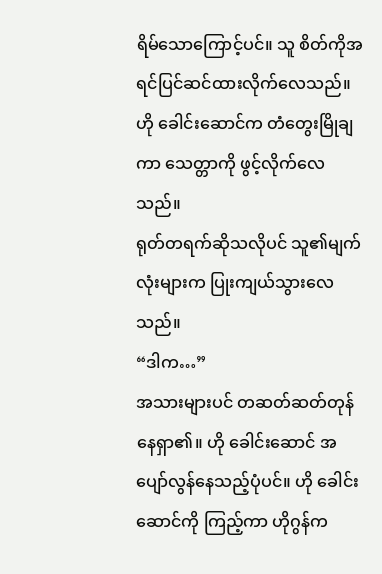ရိမ်သောကြောင့်ပင်။ သူ စိတ်ကိုအရင်ပြင်ဆင်ထားလိုက်လေသည်။
ဟို ခေါင်းဆောင်က တံတွေးမြိုချကာ သေတ္တာကို ဖွင့်လိုက်လေသည်။
ရုတ်တရက်ဆိုသလိုပင် သူ၏မျက်လုံးများက ပြုးကျယ်သွားလေသည်။
“ဒါက…”
အသားများပင် တဆတ်ဆတ်တုန်နေရှာ၏။ ဟို ခေါင်းဆောင် အပျော်လွန်နေသည့်ပုံပင်။ ဟို ခေါင်းဆောင်ကို ကြည့်ကာ ဟိုဂွန်က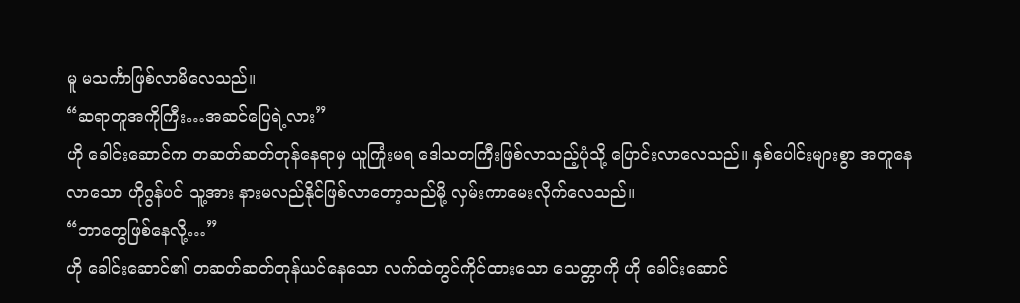မူ မသင်္ကာဖြစ်လာမိလေသည်။
“ဆရာတူအကိုကြီး…အဆင်ပြေရဲ့လား”
ဟို ခေါင်းဆောင်က တဆတ်ဆတ်တုန်နေရာမှ ယူကြုံးမရ ဒေါသတကြီးဖြစ်လာသည့်ပုံသို့ ပြောင်းလာလေသည်။ နှစ်ပေါင်းများစွာ အတူနေလာသော ဟိုဂွန်ပင် သူ့အား နားမလည်နိုင်ဖြစ်လာတော့သည်မို့ လှမ်းကာမေးလိုက်လေသည်။
“ဘာတွေဖြစ်နေလို့…”
ဟို ခေါင်းဆောင်၏ တဆတ်ဆတ်တုန်ယင်နေသော လက်ထဲတွင်ကိုင်ထားသော သေတ္တာကို ဟို ခေါင်းဆောင်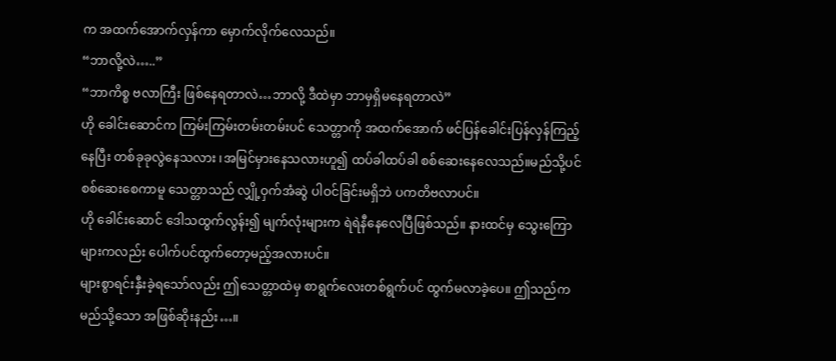က အထက်အောက်လှန်ကာ မှောက်လိုက်လေသည်။
“ဘာလို့လဲ…..”
“ဘာကိစ္စ ဗလာကြီး ဖြစ်နေရတာလဲ…ဘာလို့ ဒီထဲမှာ ဘာမှရှိမနေရတာလဲ”
ဟို ခေါင်းဆောင်က ကြမ်းကြမ်းတမ်းတမ်းပင် သေတ္တာကို အထက်အောက် ဖင်ပြန်ခေါင်းပြန်လှန်ကြည့်နေပြီး တစ်ခုခုလွဲနေသလား ၊အမြင်မှားနေသလားဟူ၍ ထပ်ခါထပ်ခါ စစ်ဆေးနေလေသည်။မည်သို့ပင်စစ်ဆေးစေကာမူ သေတ္တာသည် လျှို့ဝှက်အံဆွဲ ပါဝင်ခြင်းမရှိဘဲ ပကတိဗလာပင်။
ဟို ခေါင်းဆောင် ဒေါသထွက်လွန်း၍ မျက်လုံးများက ရဲရဲနီနေလေပြီဖြစ်သည်။ နားထင်မှ သွေးကြောများကလည်း ပေါက်ပင်ထွက်တော့မည့်အလားပင်။
များစွာရင်းနှီးခဲ့ရသော်လည်း ဤသေတ္တာထဲမှ စာရွက်လေးတစ်ရွက်ပင် ထွက်မလာခဲ့ပေ။ ဤသည်က မည်သို့သော အဖြစ်ဆိုးနည်း…။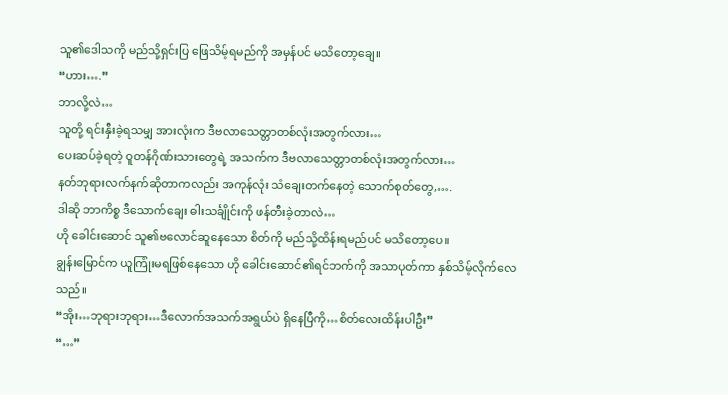သူ၏ဒေါသကို မည်သို့ရှင်းပြ ဖြေသိမ့်ရမည်ကို အမှန်ပင် မသိတော့ချေ။
“ဟား….”
ဘာလို့လဲ…
သူတို့ ရင်းနှီးခဲ့ရသမျှ အားလုံးက ဒီဗလာသေတ္တာတစ်လုံးအတွက်လား…
ပေးဆပ်ခဲ့ရတဲ့ ဝူတန်ဂိုဏ်းသားတွေရဲ့ အသက်က ဒီဗလာသေတ္တာတစ်လုံးအတွက်လား…
နတ်ဘုရားလက်နက်ဆိုတာကလည်း အကုန်လုံး သံချေးတက်နေတဲ့ သောက်စုတ်တွေ,….
ဒါဆို ဘာကိစ္စ ဒီသောက်ချေး ဓါးသင်္ချိုင်းကို ဖန်တီးခဲ့တာလဲ…
ဟို ခေါင်းဆောင် သူ၏ဗလောင်ဆူနေသော စိတ်ကို မည်သို့ထိန်းရမည်ပင် မသိတော့ပေ။
ချွန်းမြောင်က ယူကြုံးမရဖြစ်နေသော ဟို ခေါင်းဆောင်၏ရင်ဘက်ကို အသာပုတ်ကာ နှစ်သိမ့်လိုက်လေသည်။
“အိုး…ဘုရားဘုရား…ဒီလောက်အသက်အရွယ်ပဲ ရှိနေပြီကို…စိတ်လေးထိန်းပါဦး”
“…”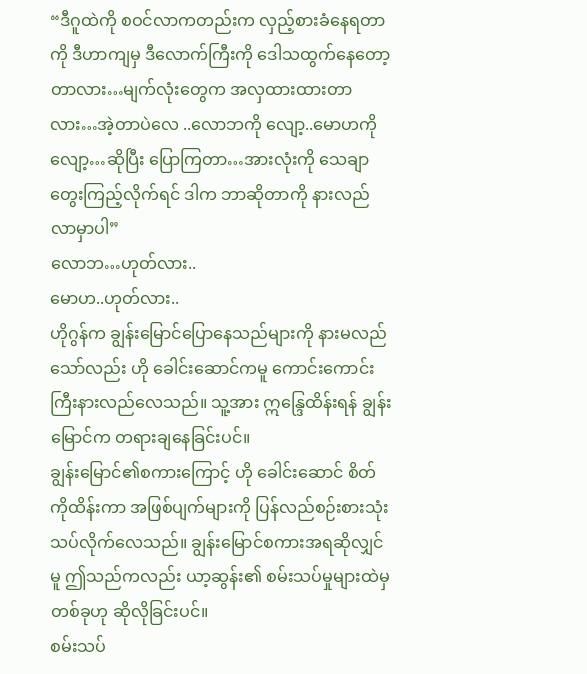“ဒီဂူထဲကို စဝင်လာကတည်းက လှည့်စားခံနေရတာကို ဒီဟာကျမှ ဒီလောက်ကြီးကို ဒေါသထွက်နေတော့တာလား…မျက်လုံးတွေက အလှထားထားတာလား…အဲ့တာပဲလေ ..လောဘကို လျော့..မောဟကို လျော့…ဆိုပြီး ပြောကြတာ…အားလုံးကို သေချာတွေးကြည့်လိုက်ရင် ဒါက ဘာဆိုတာကို နားလည်လာမှာပါ”
လောဘ…ဟုတ်လား..
မောဟ..ဟုတ်လား..
ဟိုဂွန်က ချွန်းမြောင်ပြောနေသည်များကို နားမလည်သော်လည်း ဟို ခေါင်းဆောင်ကမူ ကောင်းကောင်းကြီးနားလည်လေသည်။ သူ့အား ဣန္ဒြေထိန်းရန် ချွန်းမြောင်က တရားချနေခြင်းပင်။
ချွန်းမြောင်၏စကားကြောင့် ဟို ခေါင်းဆောင် စိတ်ကိုထိန်းကာ အဖြစ်ပျက်များကို ပြန်လည်စဉ်းစားသုံးသပ်လိုက်လေသည်။ ချွန်းမြောင်စကားအရဆိုလျှင်မူ ဤသည်ကလည်း ယာ့ဆွန်း၏ စမ်းသပ်မှုများထဲမှ တစ်ခုဟု ဆိုလိုခြင်းပင်။
စမ်းသပ်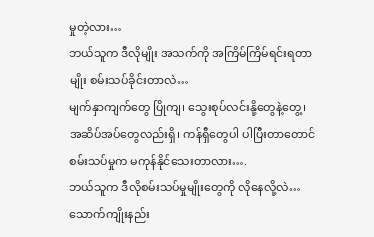မှုတဲ့လား…
ဘယ်သူက ဒီလိုမျိုး အသက်ကို အကြိမ်ကြိမ်ရင်းရတာမျိုး စမ်းသပ်ခိုင်းတာလဲ…
မျက်နှာကျက်တွေ ပြိုကျ၊ သွေးစုပ်လင်းနို့တွေနဲ့တွေ့၊ အဆိပ်အပ်တွေလည်းရှိ၊ ကန်ရှီတွေပါ ပါပြီးတာတောင် စမ်းသပ်မှုက မကုန်နိုင်သေးတာလား….
ဘယ်သူက ဒီလိုစမ်းသပ်မှုမျိုးတွေကို လိုနေလို့လဲ…
သောက်ကျိုးနည်း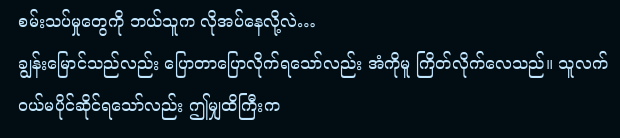စမ်းသပ်မှုတွေကို ဘယ်သူက လိုအပ်နေလို့လဲ…
ချွန်းမြောင်သည်လည်း ပြောတာပြောလိုက်ရသော်လည်း အံကိုမူ ကြိတ်လိုက်လေသည်။ သူလက်ဝယ်မပိုင်ဆိုင်ရသော်လည်း ဤမျှထိကြီးက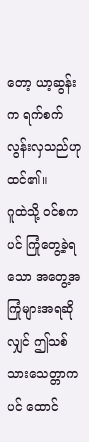တော့ ယာ့ဆွန်းက ရက်စက်လွန်းလှသည်ဟု ထင်၏။
ဂူထဲသို့ ဝင်စကပင် ကြုံတွေ့ခဲ့ရသော အတွေ့အကြုံများအရဆိုလျှင် ဤသစ်သားသေတ္တာကပင် ထောင်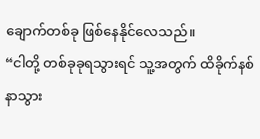ချောက်တစ်ခု ဖြစ်နေနိုင်လေသည်။
“ငါတို့ တစ်ခုခုရသွားရင် သူ့အတွက် ထိခိုက်နစ်နာသွား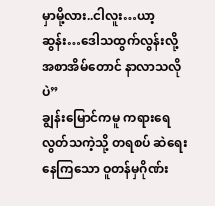မှာမို့လား..ငါလူး…ယာ့ဆွန်း…ဒေါသထွက်လွန်းလို့ အစာအိမ်တောင် နာလာသလိုပဲ”
ချွန်းမြောင်ကမူ ကရားရေလွတ်သကဲ့သို့ တရစပ် ဆဲရေးနေကြသော ဝူတန်မှဂိုဏ်း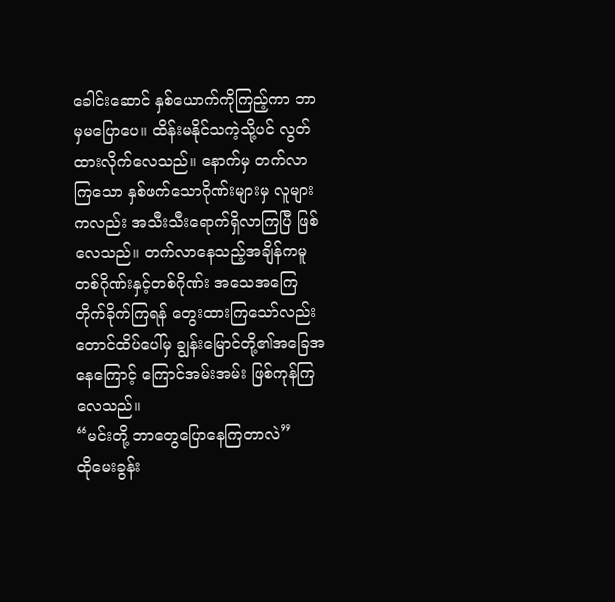ခေါင်းဆောင် နှစ်ယောက်ကိုကြည့်ကာ ဘာမှမပြောပေ။ ထိန်းမနိုင်သကဲ့သို့ပင် လွတ်ထားလိုက်လေသည်။ နောက်မှ တက်လာကြသော နှစ်ဖက်သောဂိုဏ်းများမှ လူများကလည်း အသီးသီးရောက်ရှိလာကြပြီ ဖြစ်လေသည်။ တက်လာနေသည့်အချိန်ကမူ တစ်ဂိုဏ်းနှင့်တစ်ဂိုဏ်း အသေအကြေ တိုက်ခိုက်ကြရန် တွေးထားကြသော်လည်း တောင်ထိပ်ပေါ်မှ ချွန်းမြောင်တို့၏အခြေအနေကြောင့် ကြောင်အမ်းအမ်း ဖြစ်ကုန်ကြလေသည်။
“မင်းတို့ ဘာတွေပြောနေကြတာလဲ”
ထိုမေးခွန်း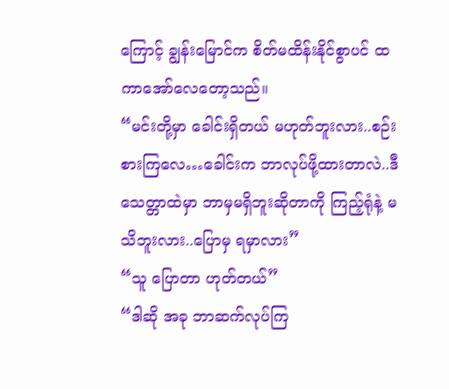ကြောင့် ချွန်းမြောင်က စိတ်မထိန်းနိုင်စွာပင် ထကာအော်လေတော့သည်။
“မင်းတို့မှာ ခေါင်းရှိတယ် မဟုတ်ဘူးလား..စဉ်းစားကြလေ…ခေါင်းက ဘာလုပ်ဖို့ထားတာလဲ..ဒီသေတ္တာထဲမှာ ဘာမှမရှိဘူးဆိုတာကို ကြည့်ရုံနဲ့ မသိဘူးလား..ပြောမှ ရမှာလား”
“သူ ပြောတာ ဟုတ်တယ်”
“ဒါဆို အခု ဘာဆက်လုပ်ကြ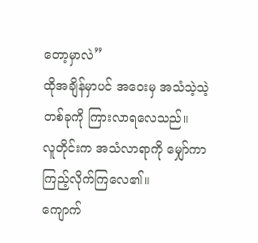တော့မှာလဲ”
ထိုအချိန်မှာပင် အဝေးမှ အသံသဲ့သဲ့တစ်ခုကို ကြားလာရလေသည်။
လူတိုင်းက အသံလာရာကို မျှော်ကာကြည့်လိုက်ကြလေ၏။
ကျောက်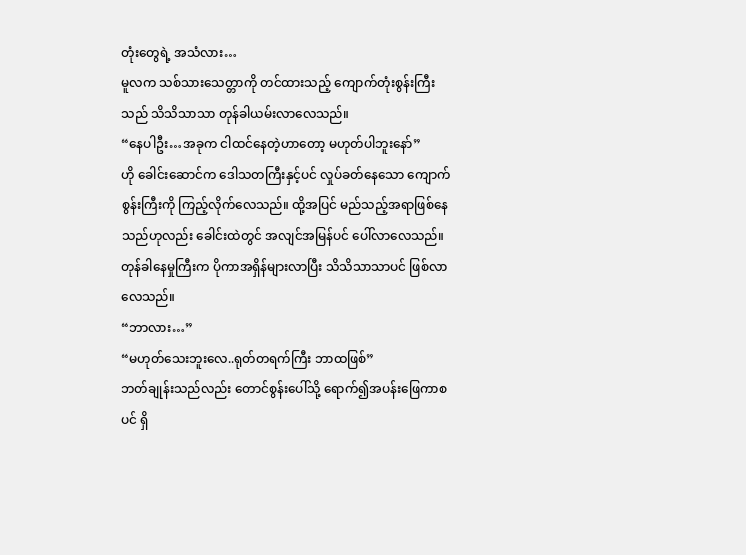တုံးတွေရဲ့ အသံလား…
မူလက သစ်သားသေတ္တာကို တင်ထားသည့် ကျောက်တုံးစွန်းကြီးသည် သိသိသာသာ တုန်ခါယမ်းလာလေသည်။
“နေပါဦး…အခုက ငါထင်နေတဲ့ဟာတော့ မဟုတ်ပါဘူးနော်”
ဟို ခေါင်းဆောင်က ဒေါသတကြီးနှင့်ပင် လှုပ်ခတ်နေသော ကျောက်စွန်းကြီးကို ကြည့်လိုက်လေသည်။ ထို့အပြင် မည်သည့်အရာဖြစ်နေသည်ဟုလည်း ခေါင်းထဲတွင် အလျင်အမြန်ပင် ပေါ်လာလေသည်။
တုန်ခါနေမှုကြီးက ပိုကာအရှိန်များလာပြီး သိသိသာသာပင် ဖြစ်လာလေသည်။
“ဘာလား…”
“မဟုတ်သေးဘူးလေ..ရုတ်တရက်ကြီး ဘာထဖြစ်”
ဘတ်ချုန်းသည်လည်း တောင်စွန်းပေါ်သို့ ရောက်၍အပန်းဖြေကာစပင် ရှိ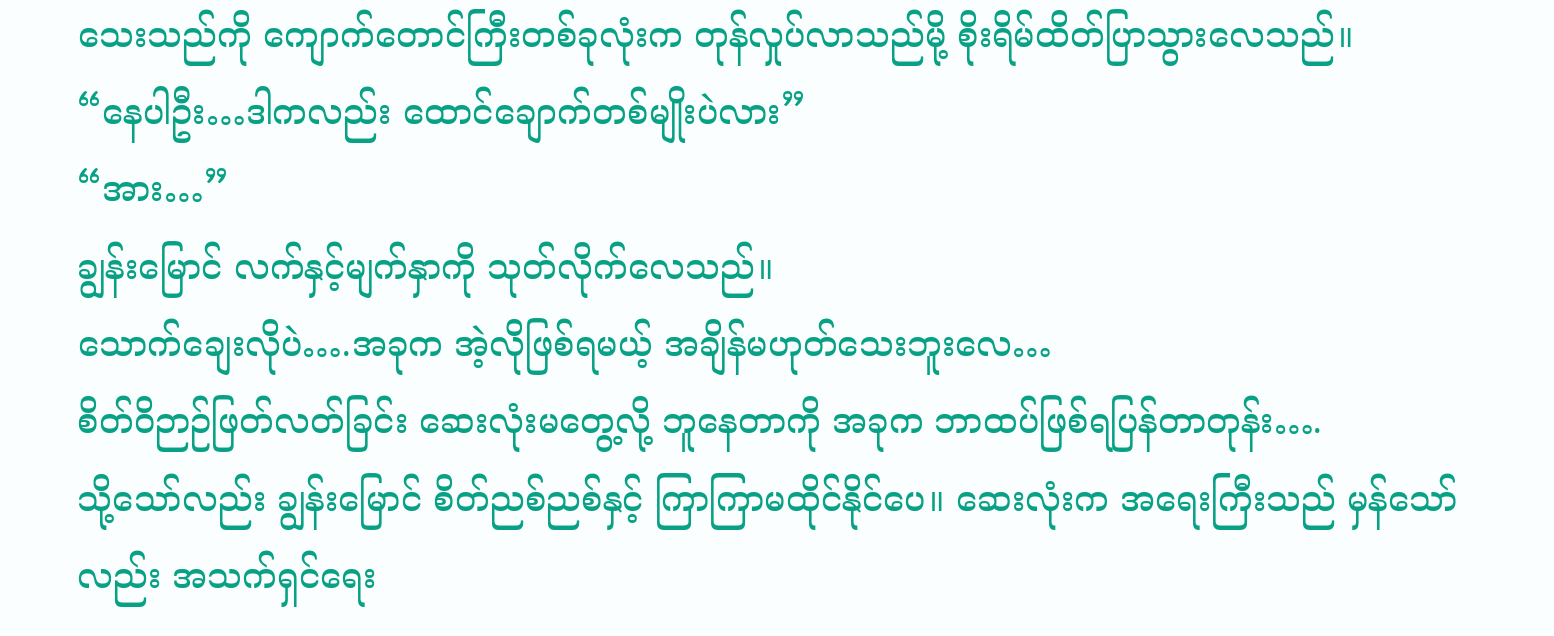သေးသည်ကို ကျောက်တောင်ကြီးတစ်ခုလုံးက တုန်လှုပ်လာသည်မို့ စိုးရိမ်ထိတ်ပြာသွားလေသည်။
“နေပါဦး…ဒါကလည်း ထောင်ချောက်တစ်မျိုးပဲလား”
“အား…”
ချွန်းမြောင် လက်နှင့်မျက်နှာကို သုတ်လိုက်လေသည်။
သောက်ချေးလိုပဲ….အခုက အဲ့လိုဖြစ်ရမယ့် အချိန်မဟုတ်သေးဘူးလေ…
စိတ်ဝိဉာဉ်ဖြတ်လတ်ခြင်း ဆေးလုံးမတွေ့လို့ ဘူနေတာကို အခုက ဘာထပ်ဖြစ်ရပြန်တာတုန်း….
သို့သော်လည်း ချွန်းမြောင် စိတ်ညစ်ညစ်နှင့် ကြာကြာမထိုင်နိုင်ပေ။ ဆေးလုံးက အရေးကြီးသည် မှန်သော်လည်း အသက်ရှင်ရေး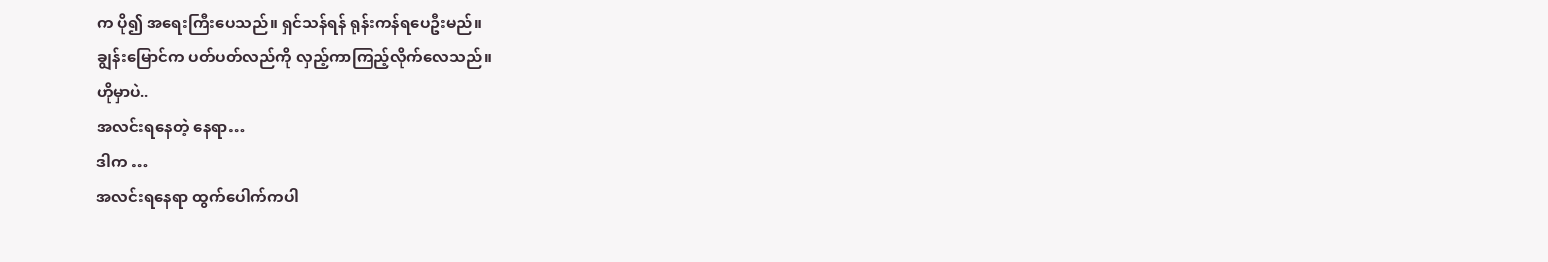က ပို၍ အရေးကြီးပေသည်။ ရှင်သန်ရန် ရုန်းကန်ရပေဦးမည်။
ချွန်းမြောင်က ပတ်ပတ်လည်ကို လှည့်ကာကြည့်လိုက်လေသည်။
ဟိုမှာပဲ..
အလင်းရနေတဲ့ နေရာ…
ဒါက …
အလင်းရနေရာ ထွက်ပေါက်ကပါ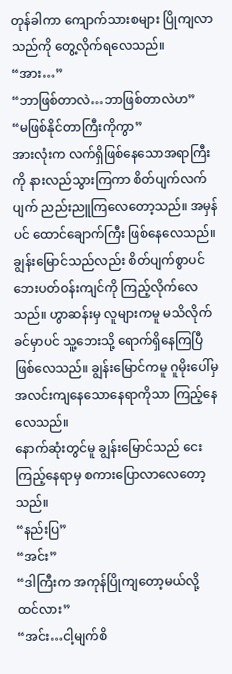တုန်ခါကာ ကျောက်သားစများ ပြိုကျလာသည်ကို တွေ့လိုက်ရလေသည်။
“အား…”
“ဘာဖြစ်တာလဲ…ဘာဖြစ်တာလဲဟ”
“မဖြစ်နိုင်တာကြီးကိုကွာ”
အားလုံးက လက်ရှိဖြစ်နေသောအရာကြီးကို နားလည်သွားကြကာ စိတ်ပျက်လက်ပျက် ညည်းညူကြလေတော့သည်။ အမှန်ပင် ထောင်ချောက်ကြီး ဖြစ်နေလေသည်။
ချွန်းမြောင်သည်လည်း စိတ်ပျက်စွာပင် ဘေးပတ်ဝန်းကျင်ကို ကြည့်လိုက်လေသည်။ ဟွာဆန်းမှ လူများကမူ မသိလိုက်ခင်မှာပင် သူ့ဘေးသို့ ရောက်ရှိနေကြပြီဖြစ်လေသည်။ ချွန်းမြောင်ကမူ ဂူမိုးပေါ်မှ အလင်းကျနေသောနေရာကိုသာ ကြည့်နေလေသည်။
နောက်ဆုံးတွင်မူ ချွန်းမြောင်သည် ငေးကြည့်နေရာမှ စကားပြောလာလေတော့သည်။
“နည်းပြ”
“အင်း”
“ဒါကြီးက အကုန်ပြိုကျတော့မယ်လို့ ထင်လား”
“အင်း…ငါ့မျက်စိ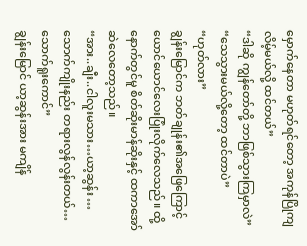မှောက်နေတာ မဟုတ်ရင်တော့ အကုန်ပြိုကျလိမ့်မယ်လို့ ထင်တယ်”
“ဒါဆို ကျွန်တော်တို့ ဘာဖြစ်သွားကြမှာလဲ”
“သေသွားမယ်လို့တော့ ထင်တာပဲ”
“ဟုတ်လား”
ချွန်းမြောင်က ဘတ်ချုန်း၏အဖြေကြောင့် ယောင်ယောင်လေးပြုံးလိုက်လေသည်။ ထို့နောက်တွင်မူ စိတ်ဆိုးမာန်ဆိုးနှင့် ထကာအော်ဆဲလေတော့သည်။
“အား..ချီး..ငါလူးမသား…ယာ့ဆွန်း …သောက်ကျိုးနည်း တရားလွန်လွန်းတယ်…သောက်ရူးကောင်”
ချွန်းမြောင် ယာ့ဆွန်းအား မကျိန်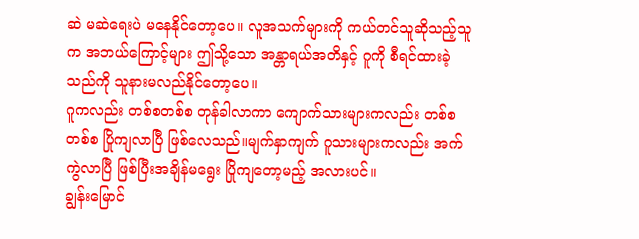ဆဲ မဆဲရေးပဲ မနေနိုင်တော့ပေ။ လူအသက်များကို ကယ်တင်သူဆိုသည့်သူက အဘယ်ကြောင့်များ ဤသို့သော အန္တာရယ်အတိနှင့် ဂူကို စီရင်ထားခဲ့သည်ကို သူနားမလည်နိုင်တော့ပေ။
ဂူကလည်း တစ်စတစ်စ တုန်ခါလာကာ ကျောက်သားများကလည်း တစ်စတစ်စ ပြိုကျလာပြီ ဖြစ်လေသည်။မျက်နှာကျက် ဂူသားများကလည်း အက်ကွဲလာပြီ ဖြစ်ပြီးအချိန်မရွေး ပြိုကျတော့မည့် အလားပင်။
ချွန်းမြောင်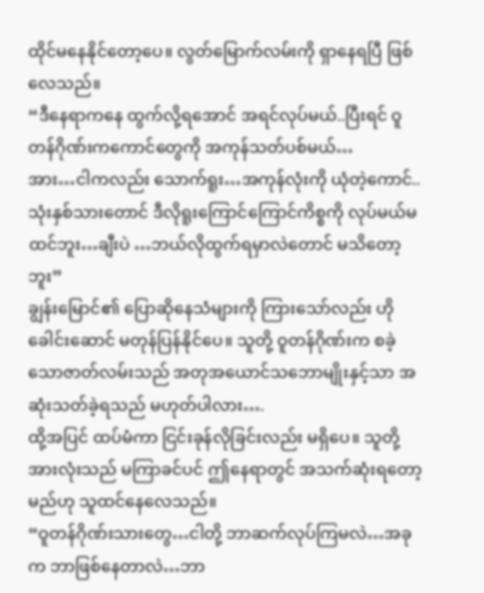ထိုင်မနေနိုင်တော့ပေ။ လွတ်မြောက်လမ်းကို ရှာနေရပြီ ဖြစ်လေသည်။
“ဒီနေရာကနေ ထွက်လို့ရအောင် အရင်လုပ်မယ်..ပြီးရင် ဝူတန်ဂိုဏ်းကကောင်တွေကို အကုန်သတ်ပစ်မယ်…
အား…ငါကလည်း သောက်ရူး…အကုန်လုံးကို ယုံတဲ့ကောင်..သုံးနှစ်သားတောင် ဒီလိုရူးကြောင်ကြောင်ကိစ္စကို လုပ်မယ်မထင်ဘူး…ချီးပဲ …ဘယ်လိုထွက်ရမှာလဲတောင် မသိတော့ဘူး”
ချွန်းမြောင်၏ ပြောဆိုနေသံများကို ကြားသော်လည်း ဟို ခေါင်းဆောင် မတုန်ပြန်နိုင်ပေ။ သူတို့ ဝူတန်ဂိုဏ်းက စခဲ့သောဇာတ်လမ်းသည် အတုအယောင်သဘောမျိုးနှင့်သာ အဆုံးသတ်ခဲ့ရသည် မဟုတ်ပါလား….
ထို့အပြင် ထပ်မံကာ ငြင်းခုန်လိုခြင်းလည်း မရှိပေ။ သူတို့အားလုံးသည် မကြာခင်ပင် ဤနေရာတွင် အသက်ဆုံးရတော့မည်ဟု သူထင်နေလေသည်။
“ဝူတန်ဂိုဏ်းသားတွေ…ငါတို့ ဘာဆက်လုပ်ကြမလဲ…အခုက ဘာဖြစ်နေတာလဲ…ဘာ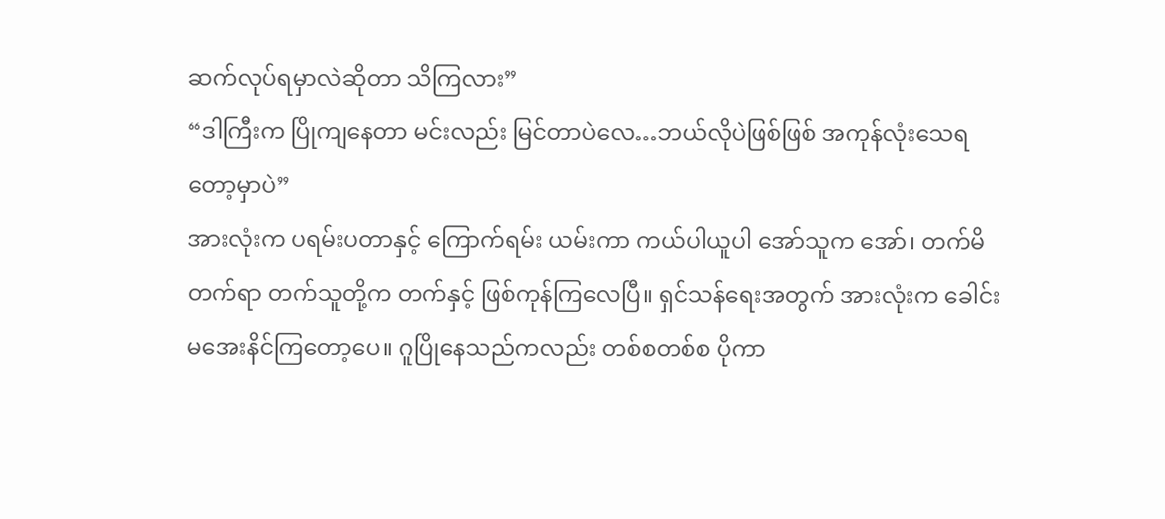ဆက်လုပ်ရမှာလဲဆိုတာ သိကြလား”
“ဒါကြီးက ပြိုကျနေတာ မင်းလည်း မြင်တာပဲလေ…ဘယ်လိုပဲဖြစ်ဖြစ် အကုန်လုံးသေရတော့မှာပဲ”
အားလုံးက ပရမ်းပတာနှင့် ကြောက်ရမ်း ယမ်းကာ ကယ်ပါယူပါ အော်သူက အော်၊ တက်မိတက်ရာ တက်သူတို့က တက်နှင့် ဖြစ်ကုန်ကြလေပြီ။ ရှင်သန်ရေးအတွက် အားလုံးက ခေါင်းမအေးနိင်ကြတော့ပေ။ ဂူပြိုနေသည်ကလည်း တစ်စတစ်စ ပိုကာ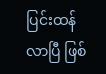ပြင်းထန်လာပြီ ဖြစ်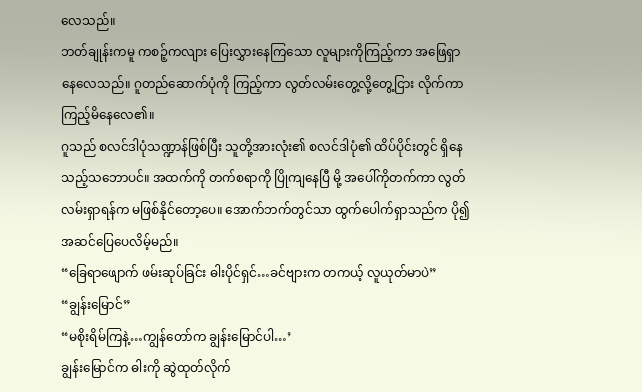လေသည်။
ဘတ်ချုန်းကမူ ကစဉ့်ကလျား ပြေးလွှားနေကြသော လူများကိုကြည့်ကာ အဖြေရှာနေလေသည်။ ဂူတည်ဆောက်ပုံကို ကြည့်ကာ လွတ်လမ်းတွေ့လို့တွေ့ငြား လိုက်ကာ ကြည့်မိနေလေ၏။
ဂူသည် စလင်ဒါပုံသဏ္ဍာန်ဖြစ်ပြီး သူတို့အားလုံး၏ စလင်ဒါပုံ၏ ထိပ်ပိုင်းတွင် ရှိနေသည့်သဘောပင်။ အထက်ကို တက်စရာကို ပြိုကျနေပြီ မို့ အပေါ်ကိုတက်ကာ လွတ်လမ်းရှာရန်က မဖြစ်နိုင်တော့ပေ။ အောက်ဘက်တွင်သာ ထွက်ပေါက်ရှာသည်က ပို၍အဆင်ပြေပေလိမ့်မည်။
“ခြေရာဖျောက် ဖမ်းဆုပ်ခြင်း ဓါးပိုင်ရှင်…ခင်ဗျားက တကယ့် လူယုတ်မာပဲ”
“ချွန်းမြောင်”
“မစိုးရိမ်ကြနဲ့…ကျွန်တော်က ချွန်းမြောင်ပါ…’
ချွန်းမြောင်က ဓါးကို ဆွဲထုတ်လိုက်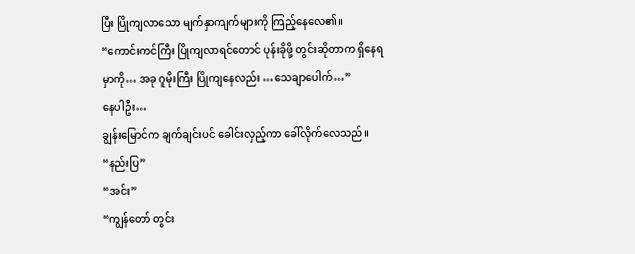ပြီး ပြိုကျလာသော မျက်နှာကျက်များကို ကြည့်နေလေ၏။
“ကောင်းကင်ကြီး ပြိုကျလာရင်တောင် ပုန်းခိုဖို့ တွင်းဆိုတာက ရှိနေရမှာကို… အခု ဂူမိုးကြီး ပြိုကျနေလည်း …သေချာပေါက်…”
နေပါဦး…
ချွန်းမြောင်က ချက်ချင်းပင် ခေါင်းလှည့်ကာ ခေါ်လိုက်လေသည်။
“နည်းပြ”
“အင်း”
“ကျွန်တော် တွင်း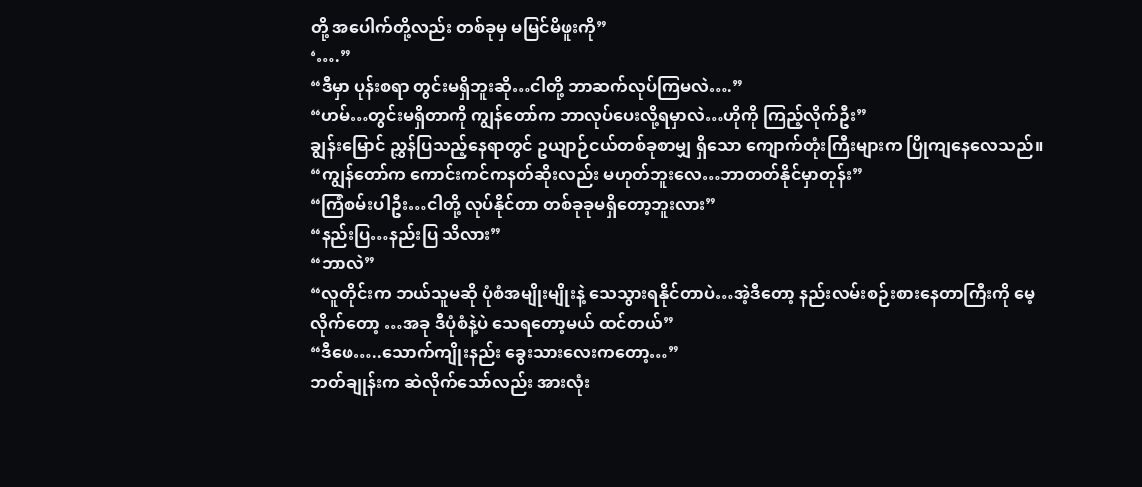တို့ အပေါက်တို့လည်း တစ်ခုမှ မမြင်မိဖူးကို”
‘….”
“ဒီမှာ ပုန်းစရာ တွင်းမရှိဘူးဆို…ငါတို့ ဘာဆက်လုပ်ကြမလဲ….”
“ဟမ်…တွင်းမရှိတာကို ကျွန်တော်က ဘာလုပ်ပေးလို့ရမှာလဲ…ဟိုကို ကြည့်လိုက်ဦး”
ချွန်းမြောင် ညွှန်ပြသည့်နေရာတွင် ဥယျာဉ်ငယ်တစ်ခုစာမျှ ရှိသော ကျောက်တုံးကြီးများက ပြိုကျနေလေသည်။
“ကျွန်တော်က ကောင်းကင်ကနတ်ဆိုးလည်း မဟုတ်ဘူးလေ…ဘာတတ်နိုင်မှာတုန်း”
“ကြံစမ်းပါဦး…ငါတို့ လုပ်နိုင်တာ တစ်ခုခုမရှိတော့ဘူးလား”
“နည်းပြ…နည်းပြ သိလား”
“ဘာလဲ”
“လူတိုင်းက ဘယ်သူမဆို ပုံစံအမျိုးမျိုးနဲ့ သေသွားရနိုင်တာပဲ…အဲ့ဒီတော့ နည်းလမ်းစဉ်းစားနေတာကြီးကို မေ့လိုက်တော့ …အခု ဒီပုံစံနဲ့ပဲ သေရတော့မယ် ထင်တယ်”
“ဒီဖေ…..သောက်ကျိုးနည်း ခွေးသားလေးကတော့…”
ဘတ်ချုန်းက ဆဲလိုက်သော်လည်း အားလုံး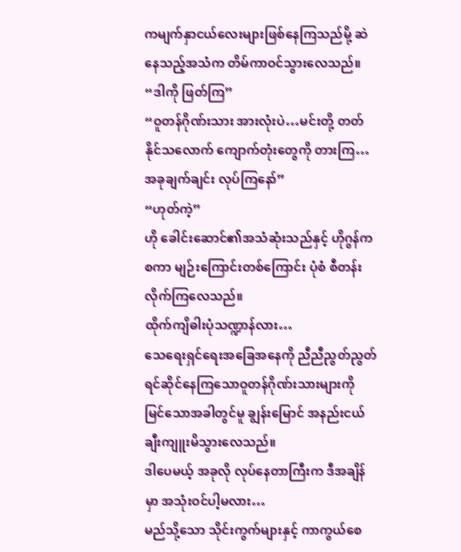ကမျက်နှာငယ်လေးများဖြစ်နေကြသည်မို့ ဆဲနေသည့်အသံက တိမ်ကာဝင်သွားလေသည်။
“ဒါကို ဖြတ်ကြ”
“ဝူတန်ဂိုဏ်းသား အားလုံးပဲ…မင်းတို့ တတ်နိုင်သလောက် ကျောက်တုံးတွေကို တားကြ…အခုချက်ချင်း လုပ်ကြနော်”
“ဟုတ်ကဲ့”
ဟို ခေါင်းဆောင်၏အသံဆုံးသည်နှင့် ဟိုဂွန်က စကာ မျဉ်းကြောင်းတစ်ကြောင်း ပုံစံ စီတန်းလိုက်ကြလေသည်။
ထိုက်ကျိဓါးပုံသဏ္ဍာန်လား…
သေရေးရှင်ရေးအခြေအနေကို ညီညီညွတ်ညွတ် ရင်ဆိုင်နေကြသောဝူတန်ဂိုဏ်းသားများကို မြင်သောအခါတွင်မူ ချွန်းမြောင် အနည်းငယ် ချီးကျူးမိသွားလေသည်။
ဒါပေမယ့် အခုလို လုပ်နေတာကြီးက ဒီအချိန်မှာ အသုံးဝင်ပါ့မလား…
မည်သို့သော သိုင်းကွက်များနှင့် ကာကွယ်စေ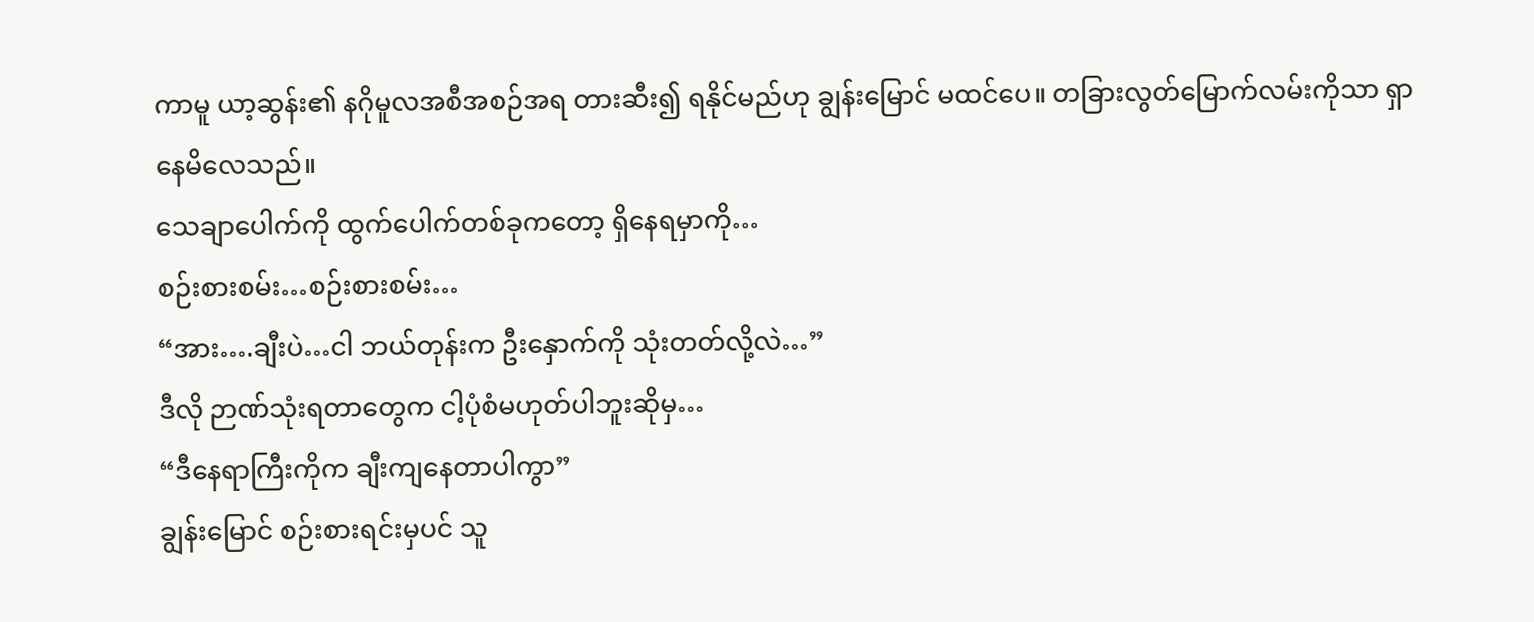ကာမူ ယာ့ဆွန်း၏ နဂိုမူလအစီအစဉ်အရ တားဆီး၍ ရနိုင်မည်ဟု ချွန်းမြောင် မထင်ပေ။ တခြားလွတ်မြောက်လမ်းကိုသာ ရှာနေမိလေသည်။
သေချာပေါက်ကို ထွက်ပေါက်တစ်ခုကတော့ ရှိနေရမှာကို…
စဉ်းစားစမ်း…စဉ်းစားစမ်း…
“အား….ချီးပဲ…ငါ ဘယ်တုန်းက ဦးနှောက်ကို သုံးတတ်လို့လဲ…”
ဒီလို ဉာဏ်သုံးရတာတွေက ငါ့ပုံစံမဟုတ်ပါဘူးဆိုမှ…
“ဒီနေရာကြီးကိုက ချီးကျနေတာပါကွာ”
ချွန်းမြောင် စဉ်းစားရင်းမှပင် သူ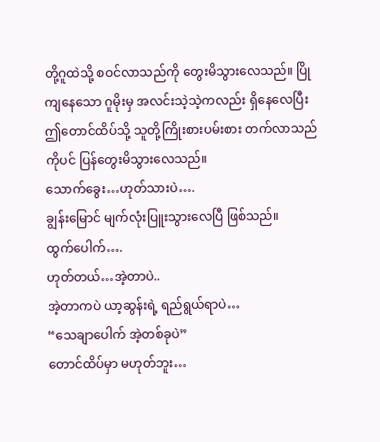တို့ဂူထဲသို့ စဝင်လာသည်ကို တွေးမိသွားလေသည်။ ပြိုကျနေသော ဂူမိုးမှ အလင်းသဲ့သဲ့ကလည်း ရှိနေလေပြီး ဤတောင်ထိပ်သို့ သူတို့ကြိုးစားပမ်းစား တက်လာသည်ကိုပင် ပြန်တွေးမိသွားလေသည်။
သောက်ခွေး…ဟုတ်သားပဲ….
ချွန်းမြောင် မျက်လုံးပြူးသွားလေပြီ ဖြစ်သည်။
ထွက်ပေါက်….
ဟုတ်တယ်…အဲ့တာပဲ..
အဲ့တာကပဲ ယာ့ဆွန်းရဲ့ ရည်ရွယ်ရာပဲ…
“သေချာပေါက် အဲ့တစ်ခုပဲ”
တောင်ထိပ်မှာ မဟုတ်ဘူး…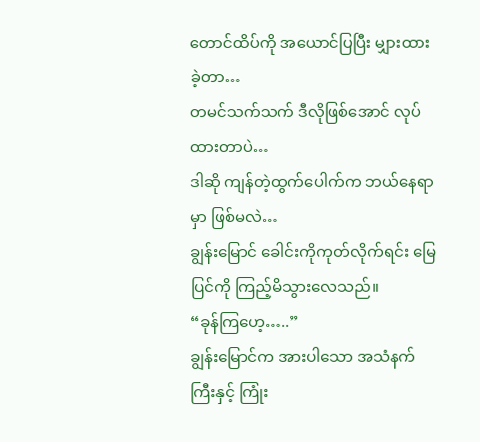တောင်ထိပ်ကို အယောင်ပြပြီး မျှားထားခဲ့တာ…
တမင်သက်သက် ဒီလိုဖြစ်အောင် လုပ်ထားတာပဲ…
ဒါဆို ကျန်တဲ့ထွက်ပေါက်က ဘယ်နေရာမှာ ဖြစ်မလဲ…
ချွန်းမြောင် ခေါင်းကိုကုတ်လိုက်ရင်း မြေပြင်ကို ကြည့်မိသွားလေသည်။
“ခုန်ကြဟေ့…..”
ချွန်းမြောင်က အားပါသော အသံနက်ကြီးနှင့် ကြုံး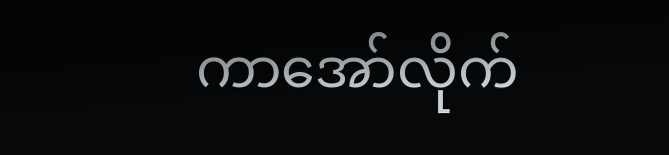ကာအော်လိုက်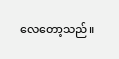လေတော့သည်။